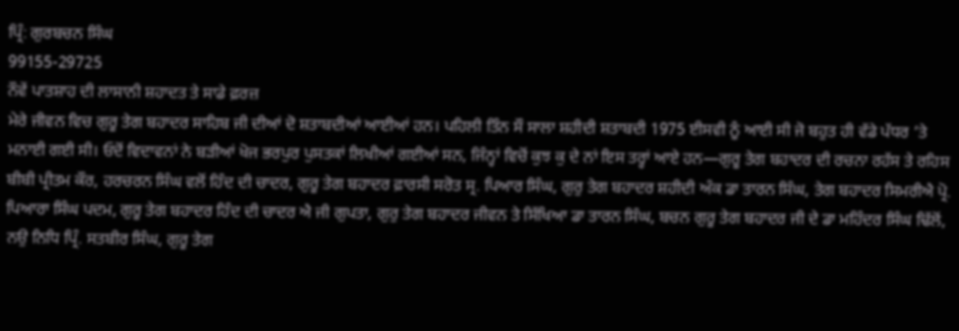ਪ੍ਰਿੰ: ਗੁਰਬਚਨ ਸਿੰਘ
99155-29725
ਨੌਵੇਂ ਪਾਤਸ਼ਾਹ ਦੀ ਲਾਸਾਨੀ ਸ਼ਹਾਦਤ ਤੇ ਸਾਡੇ ਫ਼ਰਜ਼
ਮੇਰੇ ਜੀਵਨ ਵਿਚ ਗੁਰੂ ਤੇਗ ਬਹਾਦਰ ਸਾਹਿਬ ਜੀ ਦੀਆਂ ਦੋ ਸ਼ਤਾਬਦੀਆਂ ਆਈਆਂ ਹਨ। ਪਹਿਲੀ ਤਿੰਨ ਸੌ ਸਾਲਾ ਸ਼ਹੀਦੀ ਸ਼ਤਾਬਦੀ 1975 ਈਸਵੀ ਨੂੰ ਆਈ ਸੀ ਜੋ ਬਹੁਤ ਹੀ ਵੱਡੇ ਪੱਧਰ ‘ਤੇ ਮਨਾਈ ਗਈ ਸੀ। ਓਦੋਂ ਵਿਦਾਵਨਾਂ ਨੇ ਬੜੀਆਂ ਖੋਜ ਭਰਪੁਰ ਪੁਸਤਕਾਂ ਲਿਖੀਆਂ ਗਈਆਂ ਸਨ, ਜਿੰਨ੍ਹਾਂ ਵਿਚੋਂ ਕੁਝ ਕੁ ਦੇ ਨਾਂ ਇਸ ਤਰ੍ਹਾਂ ਆਏ ਹਨ—ਗੁਰੂ ਤੇਗ ਬਹਾਦਰ ਦੀ ਰਚਨਾ ਰਹੱਸ ਤੇ ਰਹਿਸ ਬੀਬੀ ਪ੍ਰੀਤਮ ਕੌਰ, ਹਰਚਰਨ ਸਿੰਘ ਵਲੋਂ ਹਿੰਦ ਦੀ ਚਾਦਰ, ਗੁਰੂ ਤੇਗ ਬਹਾਦਰ ਫ਼ਾਰਸੀ ਸਰੋਤ ਸ੍ਰ. ਪਿਆਰ ਸਿੰਘ, ਗੁਰੁ ਤੇਗ ਬਹਾਦਰ ਸ਼ਹੀਦੀ ਅੰਕ ਡਾ ਤਾਰਨ ਸਿੰਘ, ਤੇਗ ਬਹਾਦਰ ਸਿਮਰੀਐ ਪ੍ਰੋ. ਪਿਆਰਾ ਸਿੰਘ ਪਦਮ, ਗੁਰੂ ਤੇਗ ਬਹਾਦਰ ਹਿੰਦ ਦੀ ਚਾਦਰ ਐ ਜੀ ਗੁਪਤਾ, ਗੁਰੁ ਤੇਗ ਬਹਾਦਰ ਜੀਵਨ ਤੇ ਸਿੱਖਿਆ ਡਾ ਤਾਰਨ ਸਿੰਘ, ਬਚਨ ਗੁਰੂ ਤੇਗ ਬਹਾਦਰ ਜੀ ਦੇ ਡਾ ਮਹਿੰਦਰ ਸਿੰਘ ਢਿੱਲੋਂ, ਨਉ ਨਿਧਿ ਪ੍ਰਿੰ. ਸਤਬੀਰ ਸਿੰਘ, ਗੁਰੂ ਤੇਗ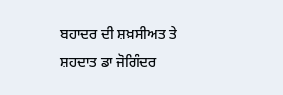ਬਹਾਦਰ ਦੀ ਸ਼ਖ਼ਸੀਅਤ ਤੇ ਸ਼ਹਦਾਤ ਡਾ ਜੋਗਿੰਦਰ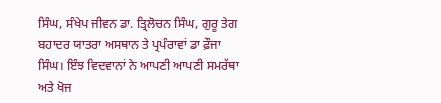ਸਿੰਘ, ਸੰਖੇਪ ਜੀਵਨ ਡਾ. ਤ੍ਰਿਲੋਚਨ ਸਿੰਘ, ਗੁਰੂ ਤੇਗ ਬਹਾਦਰ ਯਾਤਰਾ ਅਸਥਾਨ ਤੇ ਪ੍ਰਪੰਰਾਵਾਂ ਡਾ ਫ਼ੌਜਾ ਸਿੰਘ। ਇੰਝ ਵਿਦਵਾਨਾਂ ਨੇ ਆਪਣੀ ਆਪਣੀ ਸਮਰੱਥਾ ਅਤੇ ਖੋਜ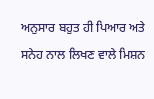ਅਨੁਸਾਰ ਬਹੁਤ ਹੀ ਪਿਆਰ ਅਤੇ ਸਨੇਹ ਨਾਲ ਲਿਖਣ ਵਾਲੇ ਮਿਸ਼ਨ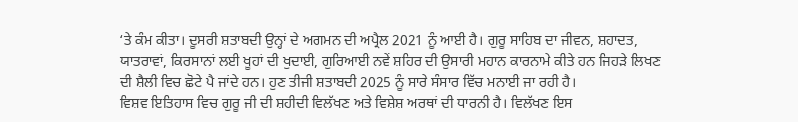‘ਤੇ ਕੰਮ ਕੀਤਾ। ਦੂਸਰੀ ਸ਼ਤਾਬਦੀ ਉਨ੍ਹਾਂ ਦੇ ਅਗਮਨ ਦੀ ਅਪ੍ਰੈਲ 2021 ਨੂੰ ਆਈ ਹੈ। ਗੁਰੂ ਸਾਹਿਬ ਦਾ ਜੀਵਨ, ਸ਼ਹਾਦਤ, ਯਾਤਰਾਵਾਂ, ਕਿਰਸਾਨਾਂ ਲਈ ਖੂਹਾਂ ਦੀ ਖੁਦਾਈ, ਗੁਰਿਆਈ ਨਵੇਂ ਸ਼ਹਿਰ ਦੀ ਉਸਾਰੀ ਮਹਾਨ ਕਾਰਨਾਮੇ ਕੀਤੇ ਹਨ ਜਿਹੜੇ ਲਿਖਣ ਦੀ ਸ਼ੈਲੀ ਵਿਚ ਛੋਟੇ ਪੈ ਜਾਂਦੇ ਹਨ। ਹੁਣ ਤੀਜੀ ਸ਼ਤਾਬਦੀ 2025 ਨੂੰ ਸਾਰੇ ਸੰਸਾਰ ਵਿੱਚ ਮਨਾਈ ਜਾ ਰਹੀ ਹੈ।
ਵਿਸ਼ਵ ਇਤਿਹਾਸ ਵਿਚ ਗੁਰੂ ਜੀ ਦੀ ਸ਼ਹੀਦੀ ਵਿਲੱਖਣ ਅਤੇ ਵਿਸ਼ੇਸ਼ ਅਰਥਾਂ ਦੀ ਧਾਰਨੀ ਹੈ। ਵਿਲੱਖਣ ਇਸ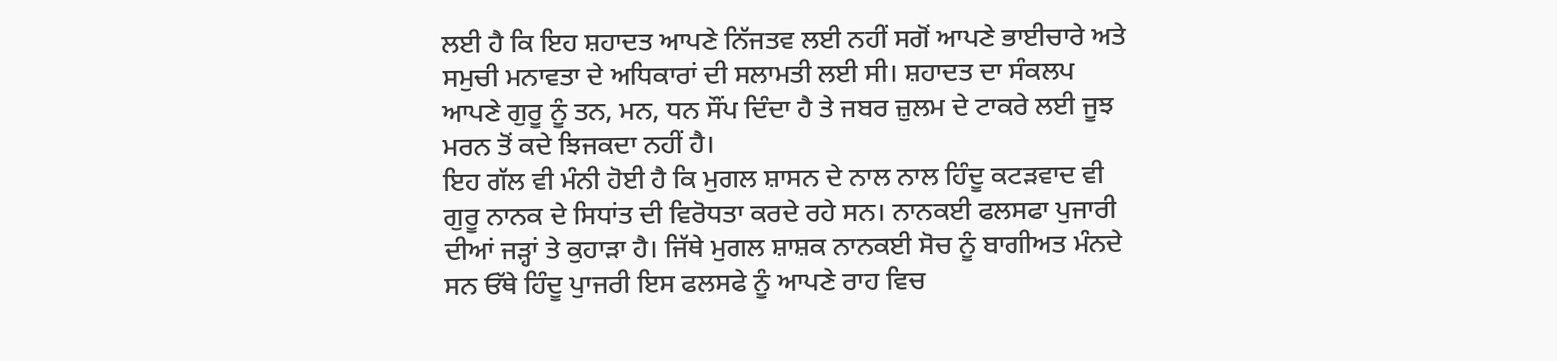ਲਈ ਹੈ ਕਿ ਇਹ ਸ਼ਹਾਦਤ ਆਪਣੇ ਨਿੱਜਤਵ ਲਈ ਨਹੀਂ ਸਗੋਂ ਆਪਣੇ ਭਾਈਚਾਰੇ ਅਤੇ ਸਮੁਚੀ ਮਨਾਵਤਾ ਦੇ ਅਧਿਕਾਰਾਂ ਦੀ ਸਲਾਮਤੀ ਲਈ ਸੀ। ਸ਼ਹਾਦਤ ਦਾ ਸੰਕਲਪ ਆਪਣੇ ਗੁਰੂ ਨੂੰ ਤਨ, ਮਨ, ਧਨ ਸੌਂਪ ਦਿੰਦਾ ਹੈ ਤੇ ਜਬਰ ਜ਼ੁਲਮ ਦੇ ਟਾਕਰੇ ਲਈ ਜੂਝ ਮਰਨ ਤੋਂ ਕਦੇ ਝਿਜਕਦਾ ਨਹੀਂ ਹੈ।
ਇਹ ਗੱਲ ਵੀ ਮੰਨੀ ਹੋਈ ਹੈ ਕਿ ਮੁਗਲ ਸ਼ਾਸਨ ਦੇ ਨਾਲ ਨਾਲ ਹਿੰਦੂ ਕਟੜਵਾਦ ਵੀ ਗੁਰੂ ਨਾਨਕ ਦੇ ਸਿਧਾਂਤ ਦੀ ਵਿਰੋਧਤਾ ਕਰਦੇ ਰਹੇ ਸਨ। ਨਾਨਕਈ ਫਲਸਫਾ ਪੁਜਾਰੀ ਦੀਆਂ ਜੜ੍ਹਾਂ ਤੇ ਕੁਹਾੜਾ ਹੈ। ਜਿੱਥੇ ਮੁਗਲ ਸ਼ਾਸ਼ਕ ਨਾਨਕਈ ਸੋਚ ਨੂੰ ਬਾਗੀਅਤ ਮੰਨਦੇ ਸਨ ਓੱਥੇ ਹਿੰਦੂ ਪੁਾਜਰੀ ਇਸ ਫਲਸਫੇ ਨੂੰ ਆਪਣੇ ਰਾਹ ਵਿਚ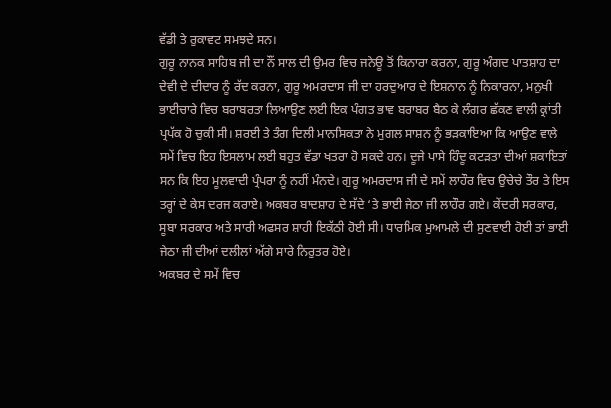ਵੱਡੀ ਤੇ ਰੁਕਾਵਟ ਸਮਝਦੇ ਸਨ।
ਗੁਰੂ ਨਾਨਕ ਸਾਹਿਬ ਜੀ ਦਾ ਨੌਂ ਸਾਲ ਦੀ ਉਮਰ ਵਿਚ ਜਨੇਊ ਤੋਂ ਕਿਨਾਰਾ ਕਰਨਾ, ਗੁਰੂ ਅੰਗਦ ਪਾਤਸ਼ਾਹ ਦਾ ਦੇਵੀ ਦੇ ਦੀਦਾਰ ਨੂੰ ਰੱਦ ਕਰਨਾ, ਗੁਰੂ ਅਮਰਦਾਸ ਜੀ ਦਾ ਹਰਦੁਆਰ ਦੇ ਇਸ਼ਨਾਨ ਨੂੰ ਨਿਕਾਰਨਾ, ਮਨੁਖੀ ਭਾਈਚਾਰੇ ਵਿਚ ਬਰਾਬਰਤਾ ਲਿਆਉਣ ਲਈ ਇਕ ਪੰਗਤ ਭਾਵ ਬਰਾਬਰ ਬੈਠ ਕੇ ਲੰਗਰ ਛੱਕਣ ਵਾਲੀ ਕ੍ਰਾਂਤੀ ਪ੍ਰਪੱਕ ਹੋ ਚੁਕੀ ਸੀ। ਸ਼ਰਈ ਤੇ ਤੰਗ ਦਿਲੀ ਮਾਨਸਿਕਤਾ ਨੇ ਮੁਗਲ ਸਾਸ਼ਨ ਨੂੰ ਭੜਕਾਇਆ ਕਿ ਆਉਣ ਵਾਲੇ ਸਮੇਂ ਵਿਚ ਇਹ ਇਸਲਾਮ ਲਈ ਬਹੁਤ ਵੱਡਾ ਖਤਰਾ ਹੋ ਸਕਦੇ ਹਨ। ਦੂਜੇ ਪਾਸੇ ਹਿੰਦੂ ਕਟੜਤਾ ਦੀਆਂ ਸ਼ਕਾਇਤਾਂ ਸਨ ਕਿ ਇਹ ਮੂਲਵਾਦੀ ਪ੍ਰੰਪਰਾ ਨੂੰ ਨਹੀਂ ਮੰਨਦੇ। ਗੁਰੂ ਅਮਰਦਾਸ ਜੀ ਦੇ ਸਮੇਂ ਲਾਹੌਰ ਵਿਚ ਉਚੇਚੇ ਤੌਰ ਤੇ ਇਸ ਤਰ੍ਹਾਂ ਦੇ ਕੇਸ ਦਰਜ ਕਰਾਏ। ਅਕਬਰ ਬਾਦਸ਼ਾਹ ਦੇ ਸੱਦੇ ‘ਤੇ ਭਾਈ ਜੇਠਾ ਜੀ ਲਾਹੌਰ ਗਏ। ਕੇਂਦਰੀ ਸਰਕਾਰ, ਸੂਬਾ ਸਰਕਾਰ ਅਤੇ ਸਾਰੀ ਅਫਸਰ ਸ਼ਾਹੀ ਇਕੱਠੀ ਹੋਈ ਸੀ। ਧਾਰਮਿਕ ਮੁਆਮਲੇ ਦੀ ਸੁਣਵਾਈ ਹੋਈ ਤਾਂ ਭਾਈ ਜੇਠਾ ਜੀ ਦੀਆਂ ਦਲੀਲਾਂ ਅੱਗੇ ਸਾਰੇ ਨਿਰੁਤਰ ਹੋਏ।
ਅਕਬਰ ਦੇ ਸਮੇਂ ਵਿਚ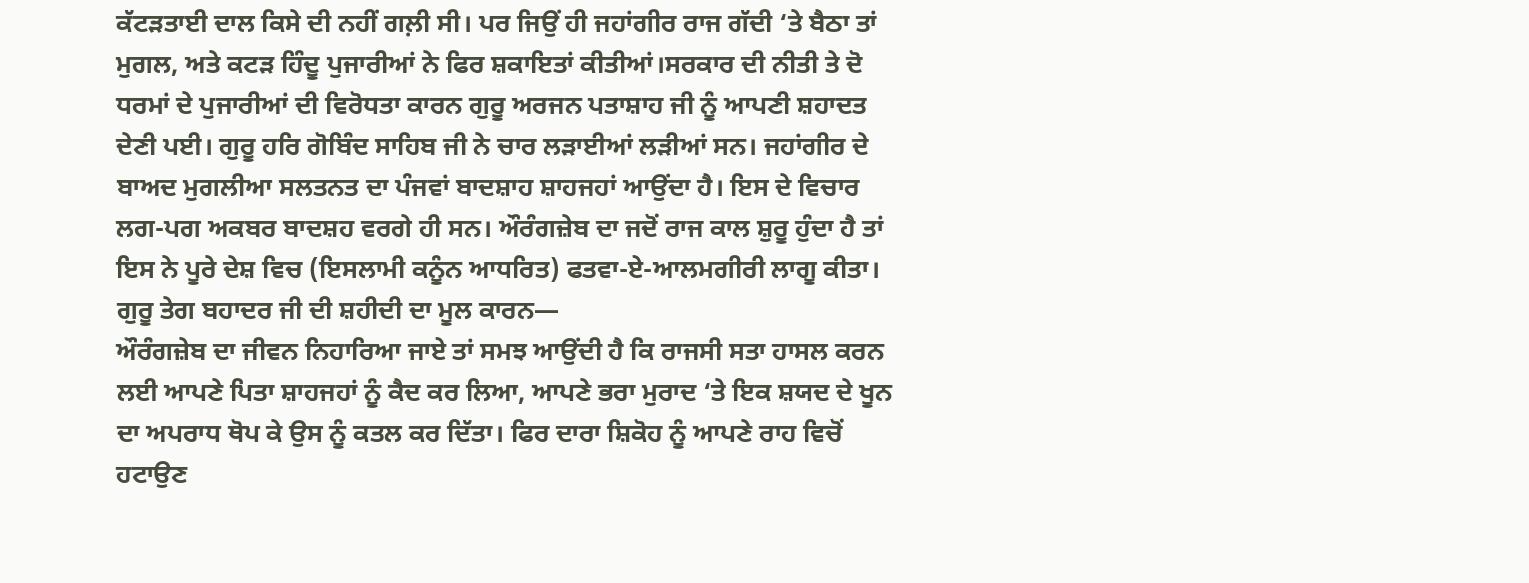ਕੱਟੜਤਾਈ ਦਾਲ ਕਿਸੇ ਦੀ ਨਹੀਂ ਗਲ਼ੀ ਸੀ। ਪਰ ਜਿਉਂ ਹੀ ਜਹਾਂਗੀਰ ਰਾਜ ਗੱਦੀ ‘ਤੇ ਬੈਠਾ ਤਾਂ ਮੁਗਲ, ਅਤੇ ਕਟੜ ਹਿੰਦੂ ਪੁਜਾਰੀਆਂ ਨੇ ਫਿਰ ਸ਼ਕਾਇਤਾਂ ਕੀਤੀਆਂ।ਸਰਕਾਰ ਦੀ ਨੀਤੀ ਤੇ ਦੋ ਧਰਮਾਂ ਦੇ ਪੁਜਾਰੀਆਂ ਦੀ ਵਿਰੋਧਤਾ ਕਾਰਨ ਗੁਰੂ ਅਰਜਨ ਪਤਾਸ਼ਾਹ ਜੀ ਨੂੰ ਆਪਣੀ ਸ਼ਹਾਦਤ ਦੇਣੀ ਪਈ। ਗੁਰੂ ਹਰਿ ਗੋਬਿੰਦ ਸਾਹਿਬ ਜੀ ਨੇ ਚਾਰ ਲੜਾਈਆਂ ਲੜੀਆਂ ਸਨ। ਜਹਾਂਗੀਰ ਦੇ ਬਾਅਦ ਮੁਗਲੀਆ ਸਲਤਨਤ ਦਾ ਪੰਜਵਾਂ ਬਾਦਸ਼ਾਹ ਸ਼ਾਹਜਹਾਂ ਆਉਂਦਾ ਹੈ। ਇਸ ਦੇ ਵਿਚਾਰ ਲਗ-ਪਗ ਅਕਬਰ ਬਾਦਸ਼ਹ ਵਰਗੇ ਹੀ ਸਨ। ਔਰੰਗਜ਼ੇਬ ਦਾ ਜਦੋਂ ਰਾਜ ਕਾਲ ਸ਼ੁਰੂ ਹੁੰਦਾ ਹੈ ਤਾਂ ਇਸ ਨੇ ਪੂਰੇ ਦੇਸ਼ ਵਿਚ (ਇਸਲਾਮੀ ਕਨੂੰਨ ਆਧਰਿਤ) ਫਤਵਾ-ਏ-ਆਲਮਗੀਰੀ ਲਾਗੂ ਕੀਤਾ।
ਗੁਰੂ ਤੇਗ ਬਹਾਦਰ ਜੀ ਦੀ ਸ਼ਹੀਦੀ ਦਾ ਮੂਲ ਕਾਰਨ—
ਔਰੰਗਜ਼ੇਬ ਦਾ ਜੀਵਨ ਨਿਹਾਰਿਆ ਜਾਏ ਤਾਂ ਸਮਝ ਆਉਂਦੀ ਹੈ ਕਿ ਰਾਜਸੀ ਸਤਾ ਹਾਸਲ ਕਰਨ ਲਈ ਆਪਣੇ ਪਿਤਾ ਸ਼ਾਹਜਹਾਂ ਨੂੰ ਕੈਦ ਕਰ ਲਿਆ, ਆਪਣੇ ਭਰਾ ਮੁਰਾਦ ‘ਤੇ ਇਕ ਸ਼ਯਦ ਦੇ ਖੂਨ ਦਾ ਅਪਰਾਧ ਥੋਪ ਕੇ ਉਸ ਨੂੰ ਕਤਲ ਕਰ ਦਿੱਤਾ। ਫਿਰ ਦਾਰਾ ਸ਼ਿਕੋਹ ਨੂੰ ਆਪਣੇ ਰਾਹ ਵਿਚੋਂ ਹਟਾਉਣ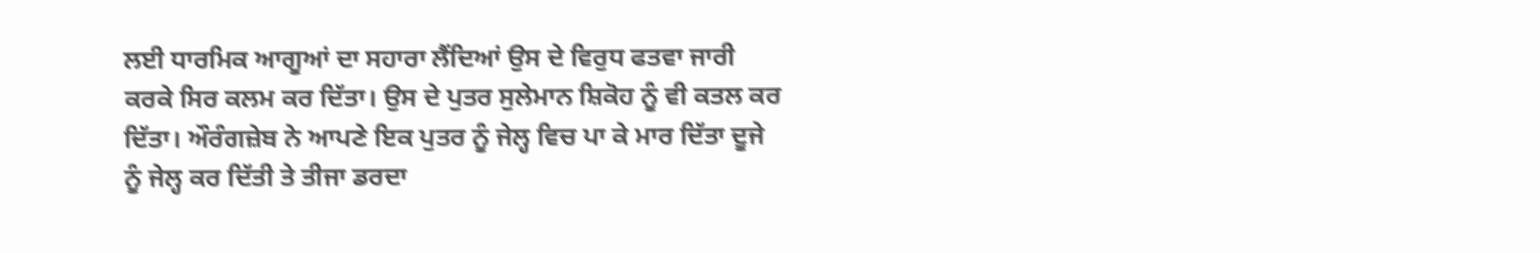ਲਈ ਧਾਰਮਿਕ ਆਗੂਆਂ ਦਾ ਸਹਾਰਾ ਲੈਂਦਿਆਂ ਉਸ ਦੇ ਵਿਰੁਧ ਫਤਵਾ ਜਾਰੀ ਕਰਕੇ ਸਿਰ ਕਲਮ ਕਰ ਦਿੱਤਾ। ਉਸ ਦੇ ਪੁਤਰ ਸੁਲੇਮਾਨ ਸ਼ਿਕੋਹ ਨੂੰ ਵੀ ਕਤਲ ਕਰ ਦਿੱਤਾ। ਔਰੰਗਜ਼ੇਬ ਨੇ ਆਪਣੇ ਇਕ ਪੁਤਰ ਨੂੰ ਜੇਲ੍ਹ ਵਿਚ ਪਾ ਕੇ ਮਾਰ ਦਿੱਤਾ ਦੂਜੇ ਨੂੰ ਜੇਲ੍ਹ ਕਰ ਦਿੱਤੀ ਤੇ ਤੀਜਾ ਡਰਦਾ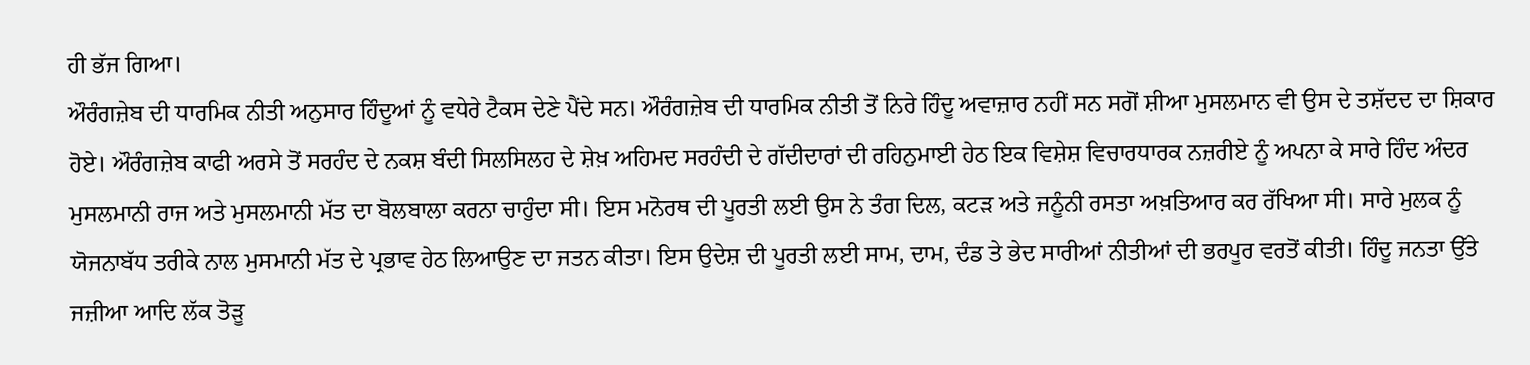ਹੀ ਭੱਜ ਗਿਆ।
ਔਰੰਗਜ਼ੇਬ ਦੀ ਧਾਰਮਿਕ ਨੀਤੀ ਅਨੁਸਾਰ ਹਿੰਦੂਆਂ ਨੂੰ ਵਧੇਰੇ ਟੈਕਸ ਦੇਣੇ ਪੈਂਦੇ ਸਨ। ਔਰੰਗਜ਼ੇਬ ਦੀ ਧਾਰਮਿਕ ਨੀਤੀ ਤੋਂ ਨਿਰੇ ਹਿੰਦੂ ਅਵਾਜ਼ਾਰ ਨਹੀਂ ਸਨ ਸਗੋਂ ਸ਼ੀਆ ਮੁਸਲਮਾਨ ਵੀ ਉਸ ਦੇ ਤਸ਼ੱਦਦ ਦਾ ਸ਼ਿਕਾਰ ਹੋਏ। ਔਰੰਗਜ਼ੇਬ ਕਾਫੀ ਅਰਸੇ ਤੋਂ ਸਰਹੰਦ ਦੇ ਨਕਸ਼ ਬੰਦੀ ਸਿਲਸਿਲਹ ਦੇ ਸ਼ੇਖ਼ ਅਹਿਮਦ ਸਰਹੰਦੀ ਦੇ ਗੱਦੀਦਾਰਾਂ ਦੀ ਰਹਿਨੁਮਾਈ ਹੇਠ ਇਕ ਵਿਸ਼ੇਸ਼ ਵਿਚਾਰਧਾਰਕ ਨਜ਼ਰੀਏ ਨੂੰ ਅਪਨਾ ਕੇ ਸਾਰੇ ਹਿੰਦ ਅੰਦਰ ਮੁਸਲਮਾਨੀ ਰਾਜ ਅਤੇ ਮੁਸਲਮਾਨੀ ਮੱਤ ਦਾ ਬੋਲਬਾਲਾ ਕਰਨਾ ਚਾਹੁੰਦਾ ਸੀ। ਇਸ ਮਨੋਰਥ ਦੀ ਪੂਰਤੀ ਲਈ ਉਸ ਨੇ ਤੰਗ ਦਿਲ, ਕਟੜ ਅਤੇ ਜਨੂੰਨੀ ਰਸਤਾ ਅਖ਼ਤਿਆਰ ਕਰ ਰੱਖਿਆ ਸੀ। ਸਾਰੇ ਮੁਲਕ ਨੂੰ ਯੋਜਨਾਬੱਧ ਤਰੀਕੇ ਨਾਲ ਮੁਸਮਾਨੀ ਮੱਤ ਦੇ ਪ੍ਰਭਾਵ ਹੇਠ ਲਿਆਉਣ ਦਾ ਜਤਨ ਕੀਤਾ। ਇਸ ਉਦੇਸ਼ ਦੀ ਪੂਰਤੀ ਲਈ ਸਾਮ, ਦਾਮ, ਦੰਡ ਤੇ ਭੇਦ ਸਾਰੀਆਂ ਨੀਤੀਆਂ ਦੀ ਭਰਪੂਰ ਵਰਤੋਂ ਕੀਤੀ। ਹਿੰਦੂ ਜਨਤਾ ਉੱਤੇ ਜਜ਼ੀਆ ਆਦਿ ਲੱਕ ਤੋੜੂ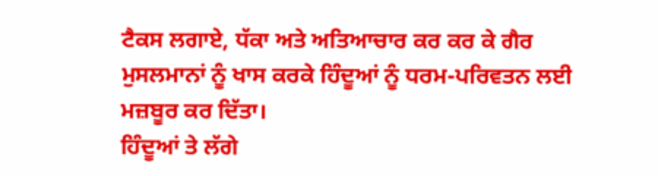ਟੈਕਸ ਲਗਾਏ, ਧੱਕਾ ਅਤੇ ਅਤਿਆਚਾਰ ਕਰ ਕਰ ਕੇ ਗੈਰ ਮੁਸਲਮਾਨਾਂ ਨੂੰ ਖਾਸ ਕਰਕੇ ਹਿੰਦੂਆਂ ਨੂੰ ਧਰਮ-ਪਰਿਵਤਨ ਲਈ ਮਜ਼ਬੂਰ ਕਰ ਦਿੱਤਾ।
ਹਿੰਦੂਆਂ ਤੇ ਲੱਗੇ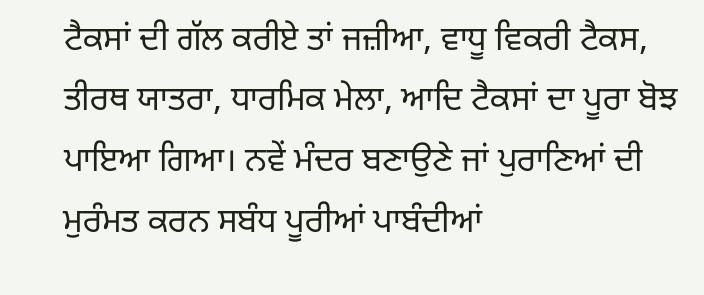ਟੈਕਸਾਂ ਦੀ ਗੱਲ ਕਰੀਏ ਤਾਂ ਜਜ਼ੀਆ, ਵਾਧੂ ਵਿਕਰੀ ਟੈਕਸ, ਤੀਰਥ ਯਾਤਰਾ, ਧਾਰਮਿਕ ਮੇਲਾ, ਆਦਿ ਟੈਕਸਾਂ ਦਾ ਪੂਰਾ ਬੋਝ ਪਾਇਆ ਗਿਆ। ਨਵੇਂ ਮੰਦਰ ਬਣਾਉਣੇ ਜਾਂ ਪੁਰਾਣਿਆਂ ਦੀ ਮੁਰੰਮਤ ਕਰਨ ਸਬੰਧ ਪੂਰੀਆਂ ਪਾਬੰਦੀਆਂ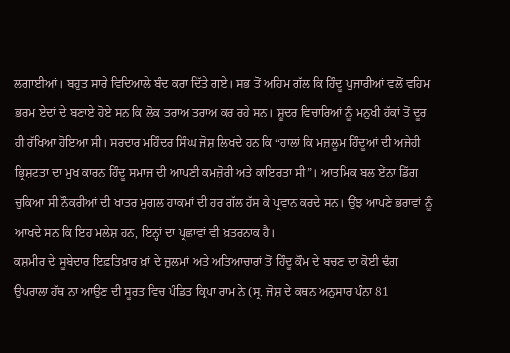ਲਗਾਈਆਂ। ਬਹੁਤ ਸਾਰੇ ਵਿਦਿਆਲੇ ਬੰਦ ਕਰਾ ਦਿੱਤੇ ਗਏ। ਸਭ ਤੋਂ ਅਹਿਮ ਗੱਲ ਕਿ ਹਿੰਦੂ ਪੁਜਾਰੀਆਂ ਵਲੋਂ ਵਹਿਮ ਭਰਮ ਏਦਾਂ ਦੇ ਬਣਾਏ ਹੋਏ ਸਨ ਕਿ ਲੋਕ ਤਰਾਅ ਤਰਾਅ ਕਰ ਰਹੇ ਸਨ। ਸ਼ੂਦਰ ਵਿਚਾਰਿਆਂ ਨੂੰ ਮਨੁਖੀ ਹੱਕਾਂ ਤੋਂ ਦੂਰ ਹੀ ਰੱਖਿਆ ਹੋਇਆ ਸੀ। ਸਰਦਾਰ ਮਹਿੰਦਰ ਸਿੰਘ ਜੋਸ਼ ਲਿਖਦੇ ਹਨ ਕਿ “ਹਾਲਾਂ ਕਿ ਮਜ਼ਲੂਮ ਹਿੰਦੂਆਂ ਦੀ ਅਜੇਹੀ ਭ੍ਰਿਸ਼ਟਤਾ ਦਾ ਮੁਖ ਕਾਰਨ ਹਿੰਦੂ ਸਮਾਜ ਦੀ ਆਪਣੀ ਕਮਜ਼ੋਰੀ ਅਤੇ ਕਾਇਰਤਾ ਸੀ”। ਆਤਮਿਕ ਬਲ ਏਂਨਾ ਡਿੱਗ ਚੁਕਿਆ ਸੀ ਨੌਕਰੀਆਂ ਦੀ ਖਾਤਰ ਮੁਗਲ ਹਾਕਮਾਂ ਦੀ ਹਰ ਗੱਲ ਹੱਸ ਕੇ ਪ੍ਰਵਾਨ ਕਰਦੇ ਸਨ। ਉਂਝ ਆਪਣੇ ਭਰਾਵਾਂ ਨੂੰ ਆਖਦੇ ਸਨ ਕਿ ਇਹ ਮਲੇਸ਼ ਹਨ, ਇਨ੍ਹਾਂ ਦਾ ਪ੍ਰਛਾਵਾਂ ਵੀ ਖ਼ਤਰਨਾਕ ਹੈ।
ਕਸ਼ਮੀਰ ਦੇ ਸੂਬੇਦਾਰ ਇਫ਼ਤਿਖ਼ਾਰ ਖ਼ਾਂ ਦੇ ਜ਼ੁਲਮਾਂ ਅਤੇ ਅਤਿਆਚਾਰਾਂ ਤੋਂ ਹਿੰਦੂ ਕੌਮ ਦੇ ਬਚਣ ਦਾ ਕੋਈ ਢੰਗ ਉਪਰਾਲਾ ਹੱਥ ਨਾ ਆਉਣ ਦੀ ਸੂਰਤ ਵਿਚ ਪੰਡਿਤ ਕ੍ਰਿਪਾ ਰਾਮ ਨੇ (ਸ੍ਰ. ਜੋਸ਼ ਦੇ ਕਥਨ ਅਨੁਸਾਰ ਪੰਨਾ 81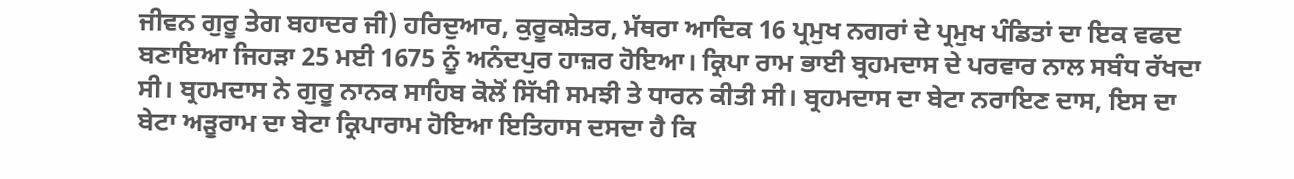ਜੀਵਨ ਗੁਰੂ ਤੇਗ ਬਹਾਦਰ ਜੀ) ਹਰਿਦੁਆਰ, ਕੁਰੂਕਸ਼ੇਤਰ, ਮੱਥਰਾ ਆਦਿਕ 16 ਪ੍ਰਮੁਖ ਨਗਰਾਂ ਦੇ ਪ੍ਰਮੁਖ ਪੰਡਿਤਾਂ ਦਾ ਇਕ ਵਫਦ ਬਣਾਇਆ ਜਿਹੜਾ 25 ਮਈ 1675 ਨੂੰ ਅਨੰਦਪੁਰ ਹਾਜ਼ਰ ਹੋਇਆ। ਕ੍ਰਿਪਾ ਰਾਮ ਭਾਈ ਬ੍ਰਹਮਦਾਸ ਦੇ ਪਰਵਾਰ ਨਾਲ ਸਬੰਧ ਰੱਖਦਾ ਸੀ। ਬ੍ਰਹਮਦਾਸ ਨੇ ਗੁਰੂ ਨਾਨਕ ਸਾਹਿਬ ਕੋਲੋਂ ਸਿੱਖੀ ਸਮਝੀ ਤੇ ਧਾਰਨ ਕੀਤੀ ਸੀ। ਬ੍ਰਹਮਦਾਸ ਦਾ ਬੇਟਾ ਨਰਾਇਣ ਦਾਸ, ਇਸ ਦਾ ਬੇਟਾ ਅੜੂਰਾਮ ਦਾ ਬੇਟਾ ਕ੍ਰਿਪਾਰਾਮ ਹੋਇਆ ਇਤਿਹਾਸ ਦਸਦਾ ਹੈ ਕਿ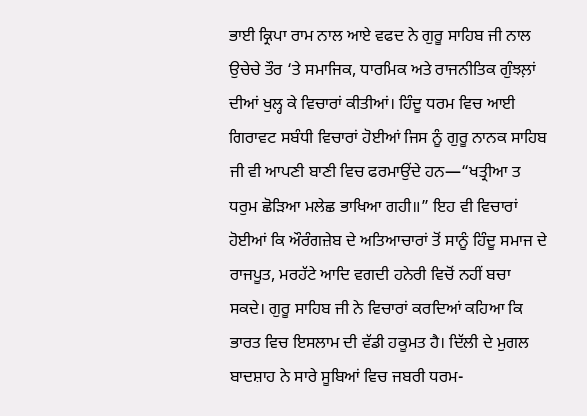ਭਾਈ ਕ੍ਰਿਪਾ ਰਾਮ ਨਾਲ ਆਏ ਵਫਦ ਨੇ ਗੁਰੂ ਸਾਹਿਬ ਜੀ ਨਾਲ ਉਚੇਚੇ ਤੌਰ ‘ਤੇ ਸਮਾਜਿਕ, ਧਾਰਮਿਕ ਅਤੇ ਰਾਜਨੀਤਿਕ ਗੁੰਝਲ਼ਾਂ ਦੀਆਂ ਖੁਲ੍ਹ ਕੇ ਵਿਚਾਰਾਂ ਕੀਤੀਆਂ। ਹਿੰਦੂ ਧਰਮ ਵਿਚ ਆਈ ਗਿਰਾਵਟ ਸਬੰਧੀ ਵਿਚਾਰਾਂ ਹੋਈਆਂ ਜਿਸ ਨੂੰ ਗੁਰੂ ਨਾਨਕ ਸਾਹਿਬ ਜੀ ਵੀ ਆਪਣੀ ਬਾਣੀ ਵਿਚ ਫਰਮਾਉਂਦੇ ਹਨ—“ਖਤ੍ਰੀਆ ਤ ਧਰੁਮ ਛੋੜਿਆ ਮਲੇਛ ਭਾਖਿਆ ਗਹੀ॥” ਇਹ ਵੀ ਵਿਚਾਰਾਂ ਹੋਈਆਂ ਕਿ ਔਰੰਗਜ਼ੇਬ ਦੇ ਅਤਿਆਚਾਰਾਂ ਤੋਂ ਸਾਨੂੰ ਹਿੰਦੂ ਸਮਾਜ ਦੇ ਰਾਜਪੂਤ, ਮਰਹੱਟੇ ਆਦਿ ਵਗਦੀ ਹਨੇਰੀ ਵਿਚੋਂ ਨਹੀਂ ਬਚਾ ਸਕਦੇ। ਗੁਰੂ ਸਾਹਿਬ ਜੀ ਨੇ ਵਿਚਾਰਾਂ ਕਰਦਿਆਂ ਕਹਿਆ ਕਿ ਭਾਰਤ ਵਿਚ ਇਸਲਾਮ ਦੀ ਵੱਡੀ ਹਕੂਮਤ ਹੈ। ਦਿੱਲੀ ਦੇ ਮੁਗਲ ਬਾਦਸ਼ਾਹ ਨੇ ਸਾਰੇ ਸੂਬਿਆਂ ਵਿਚ ਜਬਰੀ ਧਰਮ-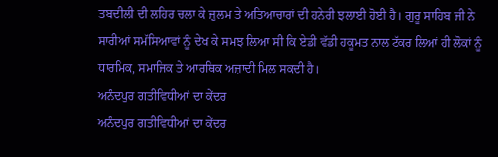ਤਬਦੀਲੀ ਦੀ ਲਹਿਰ ਚਲਾ ਕੇ ਜ਼ੁਲਮ ਤੇ ਅਤਿਆਚਾਰਾਂ ਦੀ ਹਨੇਰੀ ਝਲਾਈ ਹੋਈ ਹੈ। ਗੁਰੂ ਸਾਹਿਬ ਜੀ ਨੇ ਸਾਰੀਆਂ ਸਮੱਸਿਆਵਾਂ ਨੂੰ ਦੇਖ ਕੇ ਸਮਝ ਲਿਆ ਸੀ ਕਿ ਏਡੀ ਵੱਡੀ ਹਕੂਮਤ ਨਾਲ ਟੱਕਰ ਲਿਆਂ ਹੀ ਲੋਕਾਂ ਨੂੰ ਧਾਰਮਿਕ, ਸਮਾਜਿਕ ਤੇ ਆਰਥਿਕ ਅਜ਼ਾਦੀ ਮਿਲ ਸਕਦੀ ਹੈ।
ਅਨੰਦਪੁਰ ਗਤੀਵਿਧੀਆਂ ਦਾ ਕੇਂਦਰ
ਅਨੰਦਪੁਰ ਗਤੀਵਿਧੀਆਂ ਦਾ ਕੇਂਦਰ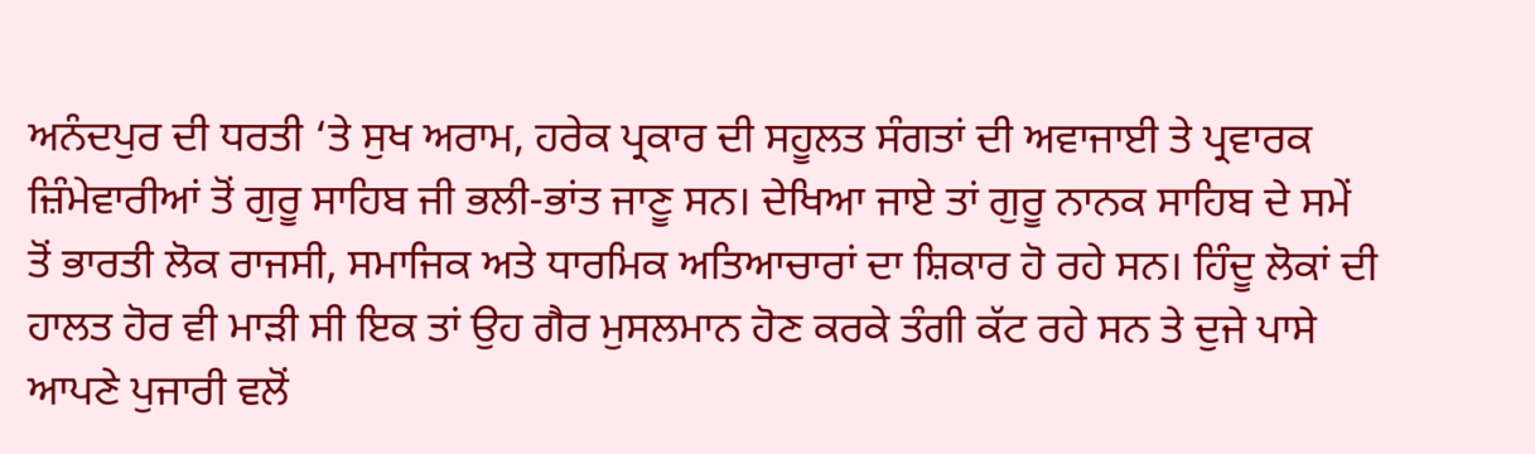ਅਨੰਦਪੁਰ ਦੀ ਧਰਤੀ ‘ਤੇ ਸੁਖ ਅਰਾਮ, ਹਰੇਕ ਪ੍ਰਕਾਰ ਦੀ ਸਹੂਲਤ ਸੰਗਤਾਂ ਦੀ ਅਵਾਜਾਈ ਤੇ ਪ੍ਰਵਾਰਕ ਜ਼ਿੰਮੇਵਾਰੀਆਂ ਤੋਂ ਗੁਰੂ ਸਾਹਿਬ ਜੀ ਭਲੀ-ਭਾਂਤ ਜਾਣੂ ਸਨ। ਦੇਖਿਆ ਜਾਏ ਤਾਂ ਗੁਰੂ ਨਾਨਕ ਸਾਹਿਬ ਦੇ ਸਮੇਂ ਤੋਂ ਭਾਰਤੀ ਲੋਕ ਰਾਜਸੀ, ਸਮਾਜਿਕ ਅਤੇ ਧਾਰਮਿਕ ਅਤਿਆਚਾਰਾਂ ਦਾ ਸ਼ਿਕਾਰ ਹੋ ਰਹੇ ਸਨ। ਹਿੰਦੂ ਲੋਕਾਂ ਦੀ ਹਾਲਤ ਹੋਰ ਵੀ ਮਾੜੀ ਸੀ ਇਕ ਤਾਂ ਉਹ ਗੈਰ ਮੁਸਲਮਾਨ ਹੋਣ ਕਰਕੇ ਤੰਗੀ ਕੱਟ ਰਹੇ ਸਨ ਤੇ ਦੁਜੇ ਪਾਸੇ ਆਪਣੇ ਪੁਜਾਰੀ ਵਲੋਂ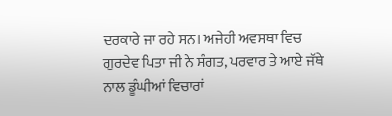ਦਰਕਾਰੇ ਜਾ ਰਹੇ ਸਨ। ਅਜੇਹੀ ਅਵਸਥਾ ਵਿਚ ਗੁਰਦੇਵ ਪਿਤਾ ਜੀ ਨੇ ਸੰਗਤ, ਪਰਵਾਰ ਤੇ ਆਏ ਜੱਥੇ ਨਾਲ ਡੂੰਘੀਆਂ ਵਿਚਾਰਾਂ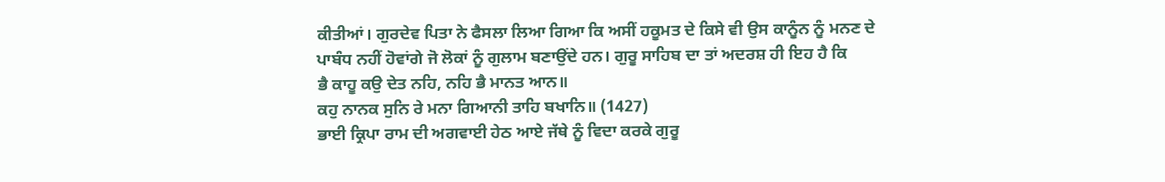ਕੀਤੀਆਂ। ਗੁਰਦੇਵ ਪਿਤਾ ਨੇ ਫੈਸਲਾ ਲਿਆ ਗਿਆ ਕਿ ਅਸੀਂ ਹਕੂਮਤ ਦੇ ਕਿਸੇ ਵੀ ਉਸ ਕਾਨੂੰਨ ਨੂੰ ਮਨਣ ਦੇ ਪਾਬੰਧ ਨਹੀਂ ਹੋਵਾਂਗੇ ਜੋ ਲੋਕਾਂ ਨੂੰ ਗੁਲਾਮ ਬਣਾਉਂਦੇ ਹਨ। ਗੁਰੂ ਸਾਹਿਬ ਦਾ ਤਾਂ ਅਦਰਸ਼ ਹੀ ਇਹ ਹੈ ਕਿ
ਭੈ ਕਾਹੂ ਕਉ ਦੇਤ ਨਹਿ, ਨਹਿ ਭੈ ਮਾਨਤ ਆਨ॥
ਕਹੁ ਨਾਨਕ ਸੁਨਿ ਰੇ ਮਨਾ ਗਿਆਨੀ ਤਾਹਿ ਬਖਾਨਿ॥ (1427)
ਭਾਈ ਕ੍ਰਿਪਾ ਰਾਮ ਦੀ ਅਗਵਾਈ ਹੇਠ ਆਏ ਜੱਥੇ ਨੂੰ ਵਿਦਾ ਕਰਕੇ ਗੁਰੂ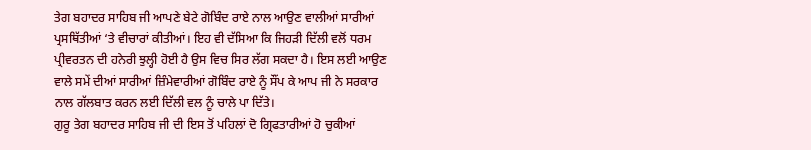ਤੇਗ ਬਹਾਦਰ ਸਾਹਿਬ ਜੀ ਆਪਣੇ ਬੇਟੇ ਗੋਬਿੰਦ ਰਾਏ ਨਾਲ ਆਉਣ ਵਾਲੀਆਂ ਸਾਰੀਆਂ ਪ੍ਰਸਥਿੱਤੀਆਂ ‘ਤੇ ਵੀਚਾਰਾਂ ਕੀਤੀਆਂ। ਇਹ ਵੀ ਦੱਸਿਆ ਕਿ ਜਿਹੜੀ ਦਿੱਲੀ ਵਲੋਂ ਧਰਮ ਪ੍ਰੀਵਰਤਨ ਦੀ ਹਨੇਰੀ ਝੁਲ੍ਹੀ ਹੋਈ ਹੈ ਉਸ ਵਿਚ ਸਿਰ ਲੱਗ ਸਕਦਾ ਹੈ। ਇਸ ਲਈ ਆਉਣ ਵਾਲੇ ਸਮੇਂ ਦੀਆਂ ਸਾਰੀਆਂ ਜ਼ਿੰਮੇਵਾਰੀਆਂ ਗੋਬਿੰਦ ਰਾਏ ਨੂੰ ਸੌਂਪ ਕੇ ਆਪ ਜੀ ਨੇ ਸਰਕਾਰ ਨਾਲ ਗੱਲਬਾਤ ਕਰਨ ਲਈ ਦਿੱਲੀ ਵਲ ਨੂੰ ਚਾਲੇ ਪਾ ਦਿੱਤੇ।
ਗੁਰੂ ਤੇਗ ਬਹਾਦਰ ਸਾਹਿਬ ਜੀ ਦੀ ਇਸ ਤੋਂ ਪਹਿਲਾਂ ਦੋ ਗ੍ਰਿਫਤਾਰੀਆਂ ਹੋ ਚੁਕੀਆਂ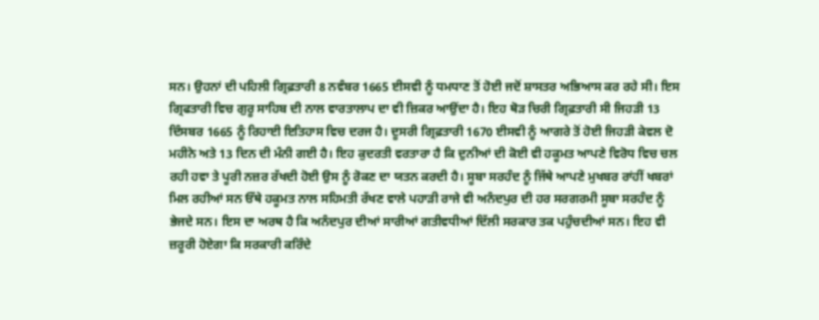ਸਨ। ਉਹਨਾਂ ਦੀ ਪਹਿਲੀ ਗ੍ਰਿਫ਼ਤਾਰੀ 8 ਨਵੰਬਰ 1665 ਈਸਵੀ ਨੂੰ ਧਮਧਾਣ ਤੋਂ ਹੋਈ ਜਦੋਂ ਸ਼ਾਸਤਰ ਅਭਿਆਸ ਕਰ ਰਹੇ ਸੀ। ਇਸ ਗ੍ਰਿਫਤਾਰੀ ਵਿਚ ਗੁਰੂ ਸਾਹਿਬ ਦੀ ਨਾਲ ਵਾਰਤਾਲਾਪ ਦਾ ਵੀ ਜ਼ਿਕਰ ਆਉਂਦਾ ਹੈ। ਇਹ ਥੋੜ ਚਿਰੀ ਗ੍ਰਿਫ਼ਤਾਰੀ ਸੀ ਜਿਹੜੀ 13 ਦਿੰਸਬਰ 1665 ਨੂੰ ਰਿਹਾਈ ਇਤਿਹਾਸ ਵਿਚ ਦਰਜ ਹੈ। ਦੂਸਰੀ ਗ੍ਰਿਫ਼ਤਾਰੀ 1670 ਈਸਵੀ ਨੂੰ ਆਗਰੇ ਤੋਂ ਹੋਈ ਜਿਹੜੀ ਕੇਵਲ ਦੋ ਮਹੀਨੇ ਅਤੇ 13 ਦਿਨ ਦੀ ਮੰਨੀ ਗਈ ਹੈ। ਇਹ ਕੁਦਰਤੀ ਵਰਤਾਰਾ ਹੈ ਕਿ ਦੁਨੀਆਂ ਦੀ ਕੋਈ ਵੀ ਹਕੂਮਤ ਆਪਣੇ ਵਿਰੋਧ ਵਿਚ ਚਲ ਰਹੀ ਹਵਾ ਤੇ ਪੂਰੀ ਨਜ਼ਰ ਰੱਖਦੀ ਹੋਈ ਉਸ ਨੂੰ ਰੋਕਣ ਦਾ ਯਤਨ ਕਰਦੀ ਹੈ। ਸੂਬਾ ਸਰਹੰਦ ਨੂੰ ਜਿੱਥੇ ਆਪਣੇ ਮੁਖਬਰ ਰਾਂਹੀਂ ਖਬਰਾਂ ਮਿਲ ਰਹੀਆਂ ਸਨ ਓੱਥੇ ਹਕੂਮਤ ਨਾਲ ਸਹਿਮਤੀ ਰੱਖਣ ਵਾਲੇ ਪਹਾੜੀ ਰਾਜੇ ਵੀ ਅਨੰਦਪੁਰ ਦੀ ਹਰ ਸਰਗਰਮੀ ਸੂਬਾ ਸਰਹੰਦ ਨੂੰ ਭੇਜਦੇ ਸਨ। ਇਸ ਦਾ ਅਰਥ ਹੈ ਕਿ ਅਨੰਦਪੁਰ ਦੀਆਂ ਸਾਰੀਆਂ ਗਤੀਵਧੀਆਂ ਦਿੱਲੀ ਸਰਕਾਰ ਤਕ ਪਹੁੰਚਦੀਆਂ ਸਨ। ਇਹ ਵੀ ਜ਼ਰੂਰੀ ਹੋਏਗਾ ਕਿ ਸਰਕਾਰੀ ਕਰਿੰਦੇ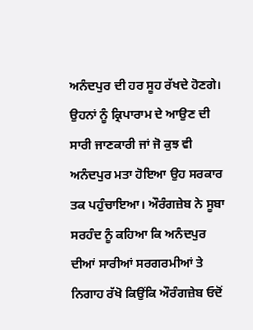ਅਨੰਦਪੁਰ ਦੀ ਹਰ ਸੂਹ ਰੱਖਦੇ ਹੋਣਗੇ। ਉਹਨਾਂ ਨੂੰ ਕ੍ਰਿਪਾਰਾਮ ਦੇ ਆਉਣ ਦੀ ਸਾਰੀ ਜਾਣਕਾਰੀ ਜਾਂ ਜੋ ਕੁਝ ਵੀ ਅਨੰਦਪੁਰ ਮਤਾ ਹੋਇਆ ਉਹ ਸਰਕਾਰ ਤਕ ਪਹੁੰਚਾਇਆ। ਔਰੰਗਜ਼ੇਬ ਨੇ ਸੂਬਾ ਸਰਹੰਦ ਨੂੰ ਕਹਿਆ ਕਿ ਅਨੰਦਪੁਰ ਦੀਆਂ ਸਾਰੀਆਂ ਸਰਗਰਮੀਆਂ ਤੇ ਨਿਗਾਹ ਰੱਖੋ ਕਿਉਂਕਿ ਔਰੰਗਜ਼ੇਬ ਓਦੋਂ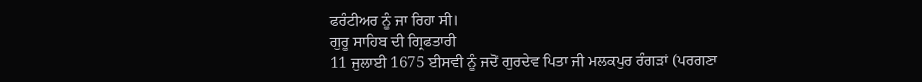ਫਰੰਟੀਅਰ ਨੂੰ ਜਾ ਰਿਹਾ ਸੀ।
ਗੁਰੂ ਸਾਹਿਬ ਦੀ ਗ੍ਰਿਫਤਾਰੀ
11 ਜੁਲਾਈ 1675 ਈਸਵੀ ਨੂੰ ਜਦੋਂ ਗੁਰਦੇਵ ਪਿਤਾ ਜੀ ਮਲਕਪੁਰ ਰੰਗੜਾਂ (ਪਰਗਣਾ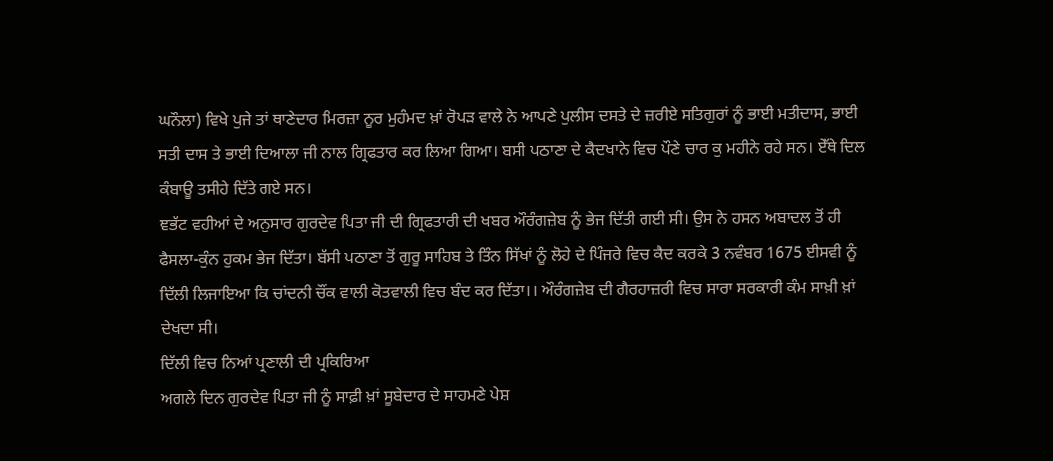ਘਨੌਲਾ) ਵਿਖੇ ਪੁਜੇ ਤਾਂ ਥਾਣੇਦਾਰ ਮਿਰਜ਼ਾ ਨੂਰ ਮੁਹੰਮਦ ਖ਼ਾਂ ਰੋਪੜ ਵਾਲੇ ਨੇ ਆਪਣੇ ਪੁਲੀਸ ਦਸਤੇ ਦੇ ਜ਼ਰੀਏ ਸਤਿਗੁਰਾਂ ਨੂੰ ਭਾਈ ਮਤੀਦਾਸ, ਭਾਈ ਸਤੀ ਦਾਸ ਤੇ ਭਾਈ ਦਿਆਲਾ ਜੀ ਨਾਲ ਗ੍ਰਿਫਤਾਰ ਕਰ ਲਿਆ ਗਿਆ। ਬਸੀ ਪਠਾਣਾ ਦੇ ਕੈਦਖਾਨੇ ਵਿਚ ਪੌਣੇ ਚਾਰ ਕੁ ਮਹੀਨੇ ਰਹੇ ਸਨ। ਏੱਥੇ ਦਿਲ ਕੰਬਾਊ ਤਸੀਹੇ ਦਿੱਤੇ ਗਏ ਸਨ।
ਞਭੱਟ ਵਹੀਆਂ ਦੇ ਅਨੁਸਾਰ ਗੁਰਦੇਵ ਪਿਤਾ ਜੀ ਦੀ ਗ੍ਰਿਫਤਾਰੀ ਦੀ ਖਬਰ ਔਰੰਗਜ਼ੇਬ ਨੂੰ ਭੇਜ ਦਿੱਤੀ ਗਈ ਸੀ। ਉਸ ਨੇ ਹਸਨ ਅਬਾਦਲ ਤੋਂ ਹੀ ਫੈਸਲਾ-ਕੁੰਨ ਹੁਕਮ ਭੇਜ ਦਿੱਤਾ। ਬੱਸੀ ਪਠਾਣਾ ਤੋਂ ਗੁਰੂ ਸਾਹਿਬ ਤੇ ਤਿੰਨ ਸਿੱਖਾਂ ਨੂੰ ਲੋਹੇ ਦੇ ਪਿੰਜਰੇ ਵਿਚ ਕੈਦ ਕਰਕੇ 3 ਨਵੰਬਰ 1675 ਈਸਵੀ ਨੂੰ ਦਿੱਲੀ ਲਿਜਾਇਆ ਕਿ ਚਾਂਦਨੀ ਚੌਂਕ ਵਾਲੀ ਕੋਤਵਾਲੀ ਵਿਚ ਬੰਦ ਕਰ ਦਿੱਤਾ।। ਔਰੰਗਜ਼ੇਬ ਦੀ ਗੈਰਹਾਜ਼ਰੀ ਵਿਚ ਸਾਰਾ ਸਰਕਾਰੀ ਕੰਮ ਸਾਖ਼ੀ ਖ਼ਾਂ ਦੇਖਦਾ ਸੀ।
ਦਿੱਲੀ ਵਿਚ ਨਿਆਂ ਪ੍ਰਣਾਲੀ ਦੀ ਪ੍ਰਕਿਰਿਆ
ਅਗਲੇ ਦਿਨ ਗੁਰਦੇਵ ਪਿਤਾ ਜੀ ਨੂੰ ਸਾਫ਼ੀ ਖ਼ਾਂ ਸੂਬੇਦਾਰ ਦੇ ਸਾਹਮਣੇ ਪੇਸ਼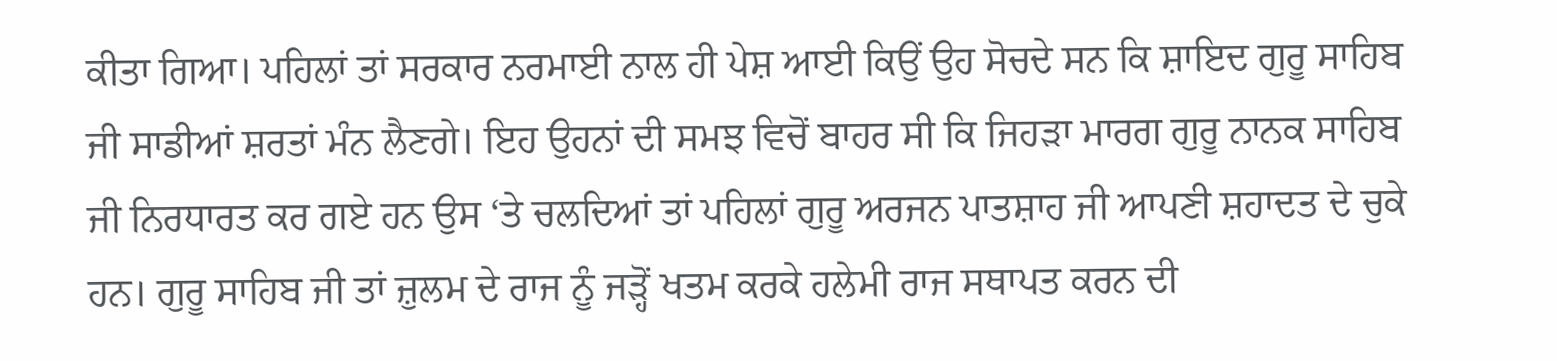ਕੀਤਾ ਗਿਆ। ਪਹਿਲਾਂ ਤਾਂ ਸਰਕਾਰ ਨਰਮਾਈ ਨਾਲ ਹੀ ਪੇਸ਼ ਆਈ ਕਿਉਂ ਉਹ ਸੋਚਦੇ ਸਨ ਕਿ ਸ਼ਾਇਦ ਗੁਰੂ ਸਾਹਿਬ ਜੀ ਸਾਡੀਆਂ ਸ਼ਰਤਾਂ ਮੰਨ ਲੈਣਗੇ। ਇਹ ਉਹਨਾਂ ਦੀ ਸਮਝ ਵਿਚੋਂ ਬਾਹਰ ਸੀ ਕਿ ਜਿਹੜਾ ਮਾਰਗ ਗੁਰੂ ਨਾਨਕ ਸਾਹਿਬ ਜੀ ਨਿਰਧਾਰਤ ਕਰ ਗਏ ਹਨ ਉਸ ‘ਤੇ ਚਲਦਿਆਂ ਤਾਂ ਪਹਿਲਾਂ ਗੁਰੂ ਅਰਜਨ ਪਾਤਸ਼ਾਹ ਜੀ ਆਪਣੀ ਸ਼ਹਾਦਤ ਦੇ ਚੁਕੇ ਹਨ। ਗੁਰੂ ਸਾਹਿਬ ਜੀ ਤਾਂ ਜ਼ੁਲਮ ਦੇ ਰਾਜ ਨੂੰ ਜੜ੍ਹੋਂ ਖਤਮ ਕਰਕੇ ਹਲੇਮੀ ਰਾਜ ਸਥਾਪਤ ਕਰਨ ਦੀ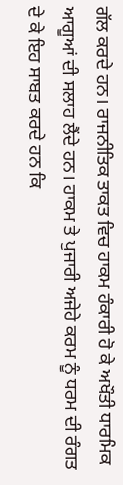ਗੱਲ ਕਰਦੇ ਹਨ। ਰਾਜਨੀਤਿਕ ਤਾਕਤ ਵਿਚ ਹਾਕਮ ਹੰਕਾਰੀ ਹੋ ਕੇ ਅਖੌਤੀ ਧਾਰਮਿਕ ਆਗੂਆਂ ਦੀ ਸਲਾਹ ਲੈਂਦੇ ਹਨ। ਹਾਕਮ ਤੇ ਪੁਜਾਰੀ ਅਜੇਹੇ ਕਰਮ ਨੂੰ ਧਰਮ ਦੀ ਰੰਗਤ ਦੇ ਕੇ ਇਹ ਸਾਬਤ ਕਰਦੇ ਹਨ ਕਿ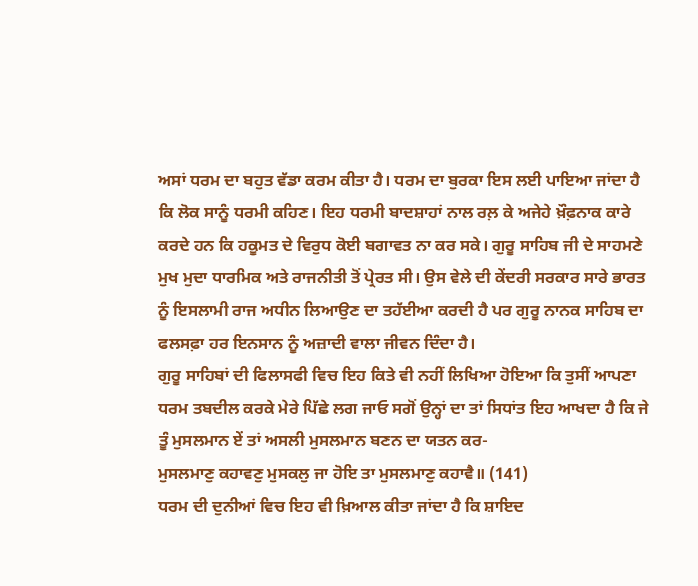ਅਸਾਂ ਧਰਮ ਦਾ ਬਹੁਤ ਵੱਡਾ ਕਰਮ ਕੀਤਾ ਹੈ। ਧਰਮ ਦਾ ਬੁਰਕਾ ਇਸ ਲਈ ਪਾਇਆ ਜਾਂਦਾ ਹੈ ਕਿ ਲੋਕ ਸਾਨੂੰ ਧਰਮੀ ਕਹਿਣ। ਇਹ ਧਰਮੀ ਬਾਦਸ਼ਾਹਾਂ ਨਾਲ ਰਲ਼ ਕੇ ਅਜੇਹੇ ਖ਼ੌਫ਼ਨਾਕ ਕਾਰੇ ਕਰਦੇ ਹਨ ਕਿ ਹਕੂਮਤ ਦੇ ਵਿਰੁਧ ਕੋਈ ਬਗਾਵਤ ਨਾ ਕਰ ਸਕੇ। ਗੁਰੂ ਸਾਹਿਬ ਜੀ ਦੇ ਸਾਹਮਣੇ ਮੁਖ ਮੁਦਾ ਧਾਰਮਿਕ ਅਤੇ ਰਾਜਨੀਤੀ ਤੋਂ ਪ੍ਰੇਰਤ ਸੀ। ਉਸ ਵੇਲੇ ਦੀ ਕੇਂਦਰੀ ਸਰਕਾਰ ਸਾਰੇ ਭਾਰਤ ਨੂੰ ਇਸਲਾਮੀ ਰਾਜ ਅਧੀਨ ਲਿਆਉਣ ਦਾ ਤਹੱਈਆ ਕਰਦੀ ਹੈ ਪਰ ਗੁਰੂ ਨਾਨਕ ਸਾਹਿਬ ਦਾ ਫਲਸਫ਼ਾ ਹਰ ਇਨਸਾਨ ਨੂੰ ਅਜ਼ਾਦੀ ਵਾਲਾ ਜੀਵਨ ਦਿੰਦਾ ਹੈ।
ਗੁਰੂ ਸਾਹਿਬਾਂ ਦੀ ਫਿਲਾਸਫੀ ਵਿਚ ਇਹ ਕਿਤੇ ਵੀ ਨਹੀਂ ਲਿਖਿਆ ਹੋਇਆ ਕਿ ਤੁਸੀਂ ਆਪਣਾ ਧਰਮ ਤਬਦੀਲ ਕਰਕੇ ਮੇਰੇ ਪਿੱਛੇ ਲਗ ਜਾਓ ਸਗੋਂ ਉਨ੍ਹਾਂ ਦਾ ਤਾਂ ਸਿਧਾਂਤ ਇਹ ਆਖਦਾ ਹੈ ਕਿ ਜੇ ਤੂੰ ਮੁਸਲਮਾਨ ਏਂ ਤਾਂ ਅਸਲੀ ਮੁਸਲਮਾਨ ਬਣਨ ਦਾ ਯਤਨ ਕਰ-
ਮੁਸਲਮਾਣੁ ਕਹਾਵਣੁ ਮੁਸਕਲੁ ਜਾ ਹੋਇ ਤਾ ਮੁਸਲਮਾਣੁ ਕਹਾਵੈ॥ (141)
ਧਰਮ ਦੀ ਦੁਨੀਆਂ ਵਿਚ ਇਹ ਵੀ ਖ਼ਿਆਲ ਕੀਤਾ ਜਾਂਦਾ ਹੈ ਕਿ ਸ਼ਾਇਦ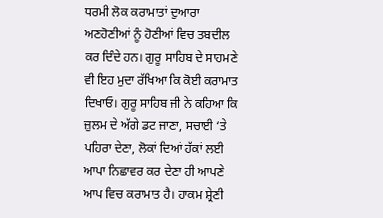ਧਰਮੀ ਲੋਕ ਕਰਾਮਾਤਾਂ ਦੁਆਰਾ ਅਣਹੋਣੀਆਂ ਨੂੰ ਹੋਣੀਆਂ ਵਿਚ ਤਬਦੀਲ ਕਰ ਦਿੰਦੇ ਹਨ। ਗੁਰੂ ਸਾਹਿਬ ਦੇ ਸਾਹਮਣੇ ਵੀ ਇਹ ਮੁਦਾ ਰੱਖਿਆ ਕਿ ਕੋਈ ਕਰਾਮਾਤ ਦਿਖਾਓ। ਗੁਰੂ ਸਾਹਿਬ ਜੀ ਨੇ ਕਹਿਆ ਕਿ ਜ਼ੁਲਮ ਦੇ ਅੱਗੇ ਡਟ ਜਾਣਾ, ਸਚਾਈ ‘ਤੇ ਪਹਿਰਾ ਦੇਣਾ, ਲੋਕਾਂ ਦਿਆਂ ਹੱਕਾਂ ਲਈ ਆਪਾ ਨਿਛਾਵਰ ਕਰ ਦੇਣਾ ਹੀ ਆਪਣੇ ਆਪ ਵਿਚ ਕਰਾਮਾਤ ਹੈ। ਹਾਕਮ ਸ਼੍ਰੇਣੀ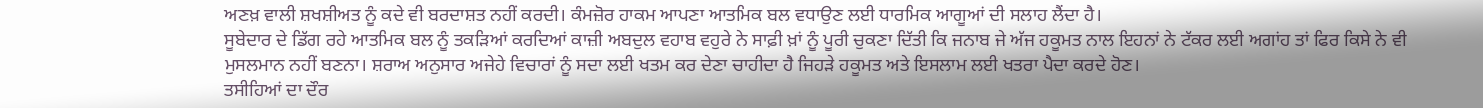ਅਣਖ਼ ਵਾਲੀ ਸ਼ਖਸ਼ੀਅਤ ਨੂੰ ਕਦੇ ਵੀ ਬਰਦਾਸ਼ਤ ਨਹੀਂ ਕਰਦੀ। ਕੰਮਜ਼ੋਰ ਹਾਕਮ ਆਪਣਾ ਆਤਮਿਕ ਬਲ ਵਧਾਉਣ ਲਈ ਧਾਰਮਿਕ ਆਗੂਆਂ ਦੀ ਸਲਾਹ ਲੈਂਦਾ ਹੈ।
ਸੂਬੇਦਾਰ ਦੇ ਡਿੱਗ ਰਹੇ ਆਤਮਿਕ ਬਲ ਨੂੰ ਤਕੜਿਆਂ ਕਰਦਿਆਂ ਕਾਜ਼ੀ ਅਬਦੁਲ ਵਹਾਬ ਵਹੁਰੇ ਨੇ ਸਾਫ਼ੀ ਖ਼ਾਂ ਨੂੰ ਪੂਰੀ ਚੁਕਣਾ ਦਿੱਤੀ ਕਿ ਜਨਾਬ ਜੇ ਅੱਜ ਹਕੂਮਤ ਨਾਲ ਇਹਨਾਂ ਨੇ ਟੱਕਰ ਲਈ ਅਗਾਂਹ ਤਾਂ ਫਿਰ ਕਿਸੇ ਨੇ ਵੀ ਮੁਸਲਮਾਨ ਨਹੀਂ ਬਣਨਾ। ਸ਼ਰਾਅ ਅਨੁਸਾਰ ਅਜੇਹੇ ਵਿਚਾਰਾਂ ਨੂੰ ਸਦਾ ਲਈ ਖਤਮ ਕਰ ਦੇਣਾ ਚਾਹੀਦਾ ਹੈ ਜਿਹੜੇ ਹਕੂਮਤ ਅਤੇ ਇਸਲਾਮ ਲਈ ਖਤਰਾ ਪੈਦਾ ਕਰਦੇ ਹੋਣ।
ਤਸੀਹਿਆਂ ਦਾ ਦੌਰ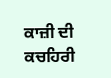ਕਾਜ਼ੀ ਦੀ ਕਚਹਿਰੀ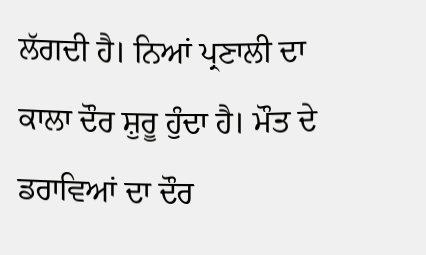ਲੱਗਦੀ ਹੈ। ਨਿਆਂ ਪ੍ਰਣਾਲੀ ਦਾ ਕਾਲਾ ਦੌਰ ਸ਼ੁਰੂ ਹੁੰਦਾ ਹੈ। ਮੌਤ ਦੇ ਡਰਾਵਿਆਂ ਦਾ ਦੌਰ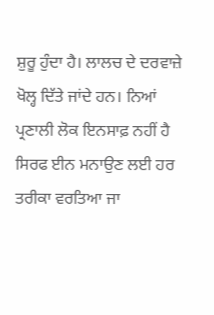ਸ਼ੁਰੂ ਹੁੰਦਾ ਹੈ। ਲਾਲਚ ਦੇ ਦਰਵਾਜ਼ੇ ਖੋਲ੍ਹ ਦਿੱਤੇ ਜਾਂਦੇ ਹਨ। ਨਿਆਂ ਪ੍ਰਣਾਲੀ ਲੋਕ ਇਨਸਾਫ਼ ਨਹੀਂ ਹੈ ਸਿਰਫ ਈਨ ਮਨਾਉਣ ਲਈ ਹਰ ਤਰੀਕਾ ਵਰਤਿਆ ਜਾ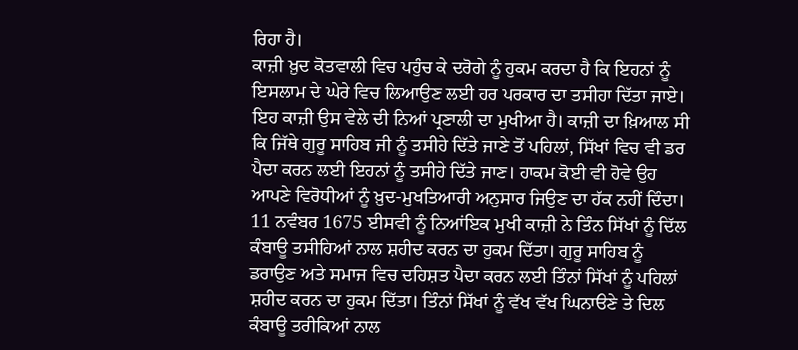ਰਿਹਾ ਹੈ।
ਕਾਜ਼ੀ ਖ਼ੁਦ ਕੋਤਵਾਲੀ ਵਿਚ ਪਹੁੰਚ ਕੇ ਦਰੋਗੇ ਨੂੰ ਹੁਕਮ ਕਰਦਾ ਹੈ ਕਿ ਇਹਨਾਂ ਨੂੰ ਇਸਲਾਮ ਦੇ ਘੇਰੇ ਵਿਚ ਲਿਆਉਣ ਲਈ ਹਰ ਪਰਕਾਰ ਦਾ ਤਸੀਹਾ ਦਿੱਤਾ ਜਾਏ। ਇਹ ਕਾਜ਼ੀ ਉਸ ਵੇਲੇ ਦੀ ਨਿਆਂ ਪ੍ਰਣਾਲੀ ਦਾ ਮੁਖੀਆ ਹੈ। ਕਾਜ਼ੀ ਦਾ ਖ਼ਿਆਲ ਸੀ ਕਿ ਜਿੱਥੇ ਗੁਰੂ ਸਾਹਿਬ ਜੀ ਨੂੰ ਤਸੀਹੇ ਦਿੱਤੇ ਜਾਣੇ ਤੋਂ ਪਹਿਲਾਂ, ਸਿੱਖਾਂ ਵਿਚ ਵੀ ਡਰ ਪੈਦਾ ਕਰਨ ਲਈ ਇਹਨਾਂ ਨੂੰ ਤਸੀਹੇ ਦਿੱਤੇ ਜਾਣ। ਹਾਕਮ ਕੋਈ ਵੀ ਹੋਵੇ ਉਹ ਆਪਣੇ ਵਿਰੋਧੀਆਂ ਨੂੰ ਖ਼ੁਦ-ਮੁਖਤਿਆਰੀ ਅਨੁਸਾਰ ਜਿਉਣ ਦਾ ਹੱਕ ਨਹੀਂ ਦਿੰਦਾ। 11 ਨਵੰਬਰ 1675 ਈਸਵੀ ਨੂੰ ਨਿਆਂਇਕ ਮੁਖੀ ਕਾਜ਼ੀ ਨੇ ਤਿੰਨ ਸਿੱਖਾਂ ਨੂੰ ਦਿੱਲ ਕੰਬਾਊ ਤਸੀਹਿਆਂ ਨਾਲ ਸ਼ਹੀਦ ਕਰਨ ਦਾ ਹੁਕਮ ਦਿੱਤਾ। ਗੁਰੂ ਸਾਹਿਬ ਨੂੰ ਡਰਾਉਣ ਅਤੇ ਸਮਾਜ ਵਿਚ ਦਹਿਸ਼ਤ ਪੈਦਾ ਕਰਨ ਲਈ ਤਿੰਨਾਂ ਸਿੱਖਾਂ ਨੂੰ ਪਹਿਲਾਂ ਸ਼ਹੀਦ ਕਰਨ ਦਾ ਹੁਕਮ ਦਿੱਤਾ। ਤਿੰਨਾਂ ਸਿੱਖਾਂ ਨੂੰ ਵੱਖ ਵੱਖ ਘਿਨਾੳਣੇ ਤੇ ਦਿਲ ਕੰਬਾਊ ਤਰੀਕਿਆਂ ਨਾਲ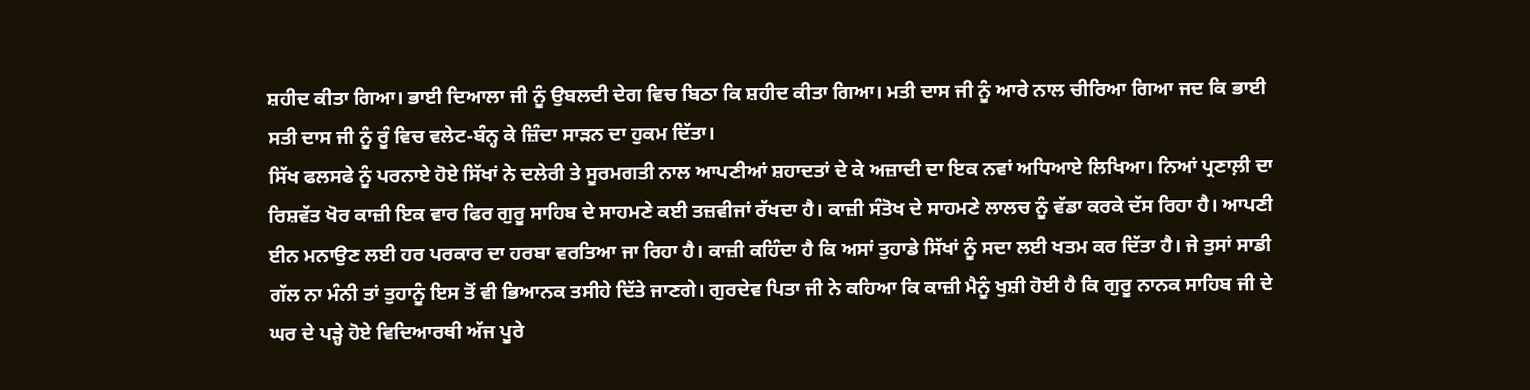ਸ਼ਹੀਦ ਕੀਤਾ ਗਿਆ। ਭਾਈ ਦਿਆਲਾ ਜੀ ਨੂੰ ਉਬਲਦੀ ਦੇਗ ਵਿਚ ਬਿਠਾ ਕਿ ਸ਼ਹੀਦ ਕੀਤਾ ਗਿਆ। ਮਤੀ ਦਾਸ ਜੀ ਨੂੰ ਆਰੇ ਨਾਲ ਚੀਰਿਆ ਗਿਆ ਜਦ ਕਿ ਭਾਈ ਸਤੀ ਦਾਸ ਜੀ ਨੂੰ ਰੂੰ ਵਿਚ ਵਲੇਟ-ਬੰਨ੍ਹ ਕੇ ਜ਼ਿੰਦਾ ਸਾੜਨ ਦਾ ਹੁਕਮ ਦਿੱਤਾ।
ਸਿੱਖ ਫਲਸਫੇ ਨੂੰ ਪਰਨਾਏ ਹੋਏ ਸਿੱਖਾਂ ਨੇ ਦਲੇਰੀ ਤੇ ਸੂਰਮਗਤੀ ਨਾਲ ਆਪਣੀਆਂ ਸ਼ਹਾਦਤਾਂ ਦੇ ਕੇ ਅਜ਼ਾਦੀ ਦਾ ਇਕ ਨਵਾਂ ਅਧਿਆਏ ਲਿਖਿਆ। ਨਿਆਂ ਪ੍ਰਣਾਲ਼ੀ ਦਾ ਰਿਸ਼ਵੱਤ ਖੋਰ ਕਾਜ਼ੀ ਇਕ ਵਾਰ ਫਿਰ ਗੁਰੂ ਸਾਹਿਬ ਦੇ ਸਾਹਮਣੇ ਕਈ ਤਜ਼ਵੀਜਾਂ ਰੱਖਦਾ ਹੈ। ਕਾਜ਼ੀ ਸੰਤੋਖ ਦੇ ਸਾਹਮਣੇ ਲਾਲਚ ਨੂੰ ਵੱਡਾ ਕਰਕੇ ਦੱਸ ਰਿਹਾ ਹੈ। ਆਪਣੀ ਈਨ ਮਨਾਉਣ ਲਈ ਹਰ ਪਰਕਾਰ ਦਾ ਹਰਬਾ ਵਰਤਿਆ ਜਾ ਰਿਹਾ ਹੈ। ਕਾਜ਼ੀ ਕਹਿੰਦਾ ਹੈ ਕਿ ਅਸਾਂ ਤੁਹਾਡੇ ਸਿੱਖਾਂ ਨੂੰ ਸਦਾ ਲਈ ਖਤਮ ਕਰ ਦਿੱਤਾ ਹੈ। ਜੇ ਤੁਸਾਂ ਸਾਡੀ ਗੱਲ ਨਾ ਮੰਨੀ ਤਾਂ ਤੁਹਾਨੂੰ ਇਸ ਤੋਂ ਵੀ ਭਿਆਨਕ ਤਸੀਹੇ ਦਿੱਤੇ ਜਾਣਗੇ। ਗੁਰਦੇਵ ਪਿਤਾ ਜੀ ਨੇ ਕਹਿਆ ਕਿ ਕਾਜ਼ੀ ਮੈਨੂੰ ਖੁਸ਼ੀ ਹੋਈ ਹੈ ਕਿ ਗੁਰੂ ਨਾਨਕ ਸਾਹਿਬ ਜੀ ਦੇ ਘਰ ਦੇ ਪੜ੍ਹੇ ਹੋਏ ਵਿਦਿਆਰਥੀ ਅੱਜ ਪੂਰੇ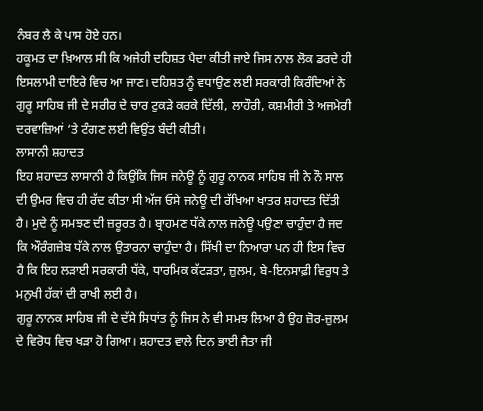ਨੰਬਰ ਲੈ ਕੇ ਪਾਸ ਹੋਏ ਹਨ।
ਹਕੂਮਤ ਦਾ ਖ਼ਿਆਲ ਸੀ ਕਿ ਅਜੇਹੀ ਦਹਿਸ਼ਤ ਪੈਦਾ ਕੀਤੀ ਜਾਏ ਜਿਸ ਨਾਲ ਲੋਕ ਡਰਦੇ ਹੀ ਇਸਲਾਮੀ ਦਾਇਰੇ ਵਿਚ ਆ ਜਾਣ। ਦਹਿਸ਼ਤ ਨੂੰ ਵਧਾਉਣ ਲਈ ਸਰਕਾਰੀ ਕਿਰੰਦਿਆਂ ਨੇ ਗੁਰੂ ਸਾਹਿਬ ਜੀ ਦੇ ਸਰੀਰ ਦੇ ਚਾਰ ਟੁਕੜੇ ਕਰਕੇ ਦਿੱਲੀ, ਲਾਹੌਰੀ, ਕਸ਼ਮੀਰੀ ਤੇ ਅਜਮੇਰੀ ਦਰਵਾਜ਼ਿਆਂ ‘ਤੇ ਟੰਗਣ ਲਈ ਵਿਉਂਤ ਬੰਦੀ ਕੀਤੀ।
ਲਾਸਾਨੀ ਸ਼ਹਾਦਤ
ਇਹ ਸ਼ਹਾਦਤ ਲਾਸਾਨੀ ਹੈ ਕਿਉਂਕਿ ਜਿਸ ਜਨੇਊ ਨੂੰ ਗੁਰੂ ਨਾਨਕ ਸਾਹਿਬ ਜੀ ਨੇ ਨੌ ਸਾਲ ਦੀ ਉਮਰ ਵਿਚ ਹੀ ਰੱਦ ਕੀਤਾ ਸੀ ਅੱਜ ਓਸੇ ਜਨੇਊ ਦੀ ਰੱਖਿਆ ਖਾਤਰ ਸ਼ਹਾਦਤ ਦਿੱਤੀ ਹੈ। ਮੁਦੇ ਨੂੰ ਸਮਝਣ ਦੀ ਜ਼ਰੂਰਤ ਹੈ। ਬ੍ਰਾਹਮਣ ਧੱਕੇ ਨਾਲ ਜਨੇਊ ਪਉਣਾ ਚਾਹੁੰਦਾ ਹੈ ਜਦ ਕਿ ਔਰੰਗਜ਼ੇਬ ਧੱਕੇ ਨਾਲ ਉਤਾਰਨਾ ਚਾਹੁੰਦਾ ਹੈ। ਸਿੱਖੀ ਦਾ ਨਿਆਰਾ ਪਨ ਹੀ ਇਸ ਵਿਚ ਹੈ ਕਿ ਇਹ ਲੜਾਈ ਸਰਕਾਰੀ ਧੱਕੇ, ਧਾਰਮਿਕ ਕੱਟੜਤਾ, ਜ਼ੁਲਮ, ਬੇ-ਇਨਸਾਫ਼ੀ ਵਿਰੁਧ ਤੇ ਮਨੁਖੀ ਹੱਕਾਂ ਦੀ ਰਾਖੀ ਲਈ ਹੈ।
ਗੁਰੂ ਨਾਨਕ ਸਾਹਿਬ ਜੀ ਦੇ ਦੱਸੇ ਸਿਧਾਂਤ ਨੂੰ ਜਿਸ ਨੇ ਵੀ ਸਮਝ ਲਿਆ ਹੈ ਉਹ ਜ਼ੋਰ-ਜ਼ੁਲਮ ਦੇ ਵਿਰੋਧ ਵਿਚ ਖੜਾ ਹੋ ਗਿਆ। ਸ਼ਹਾਦਤ ਵਾਲੇ ਦਿਨ ਭਾਈ ਜੈਤਾ ਜੀ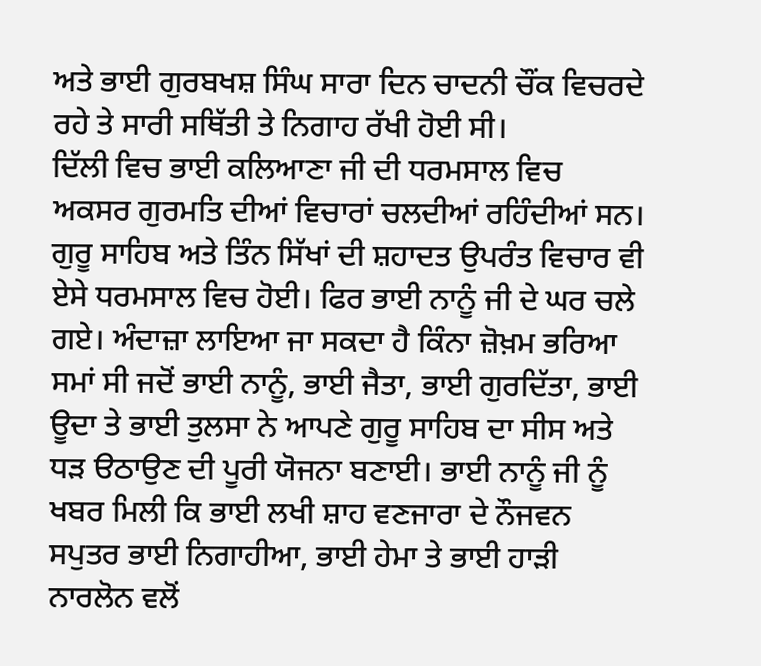ਅਤੇ ਭਾਈ ਗੁਰਬਖਸ਼ ਸਿੰਘ ਸਾਰਾ ਦਿਨ ਚਾਦਨੀ ਚੌਂਕ ਵਿਚਰਦੇ ਰਹੇ ਤੇ ਸਾਰੀ ਸਥਿੱਤੀ ਤੇ ਨਿਗਾਹ ਰੱਖੀ ਹੋਈ ਸੀ।
ਦਿੱਲੀ ਵਿਚ ਭਾਈ ਕਲਿਆਣਾ ਜੀ ਦੀ ਧਰਮਸਾਲ ਵਿਚ ਅਕਸਰ ਗੁਰਮਤਿ ਦੀਆਂ ਵਿਚਾਰਾਂ ਚਲਦੀਆਂ ਰਹਿੰਦੀਆਂ ਸਨ। ਗੁਰੂ ਸਾਹਿਬ ਅਤੇ ਤਿੰਨ ਸਿੱਖਾਂ ਦੀ ਸ਼ਹਾਦਤ ਉਪਰੰਤ ਵਿਚਾਰ ਵੀ ਏਸੇ ਧਰਮਸਾਲ ਵਿਚ ਹੋਈ। ਫਿਰ ਭਾਈ ਨਾਨੂੰ ਜੀ ਦੇ ਘਰ ਚਲੇ ਗਏ। ਅੰਦਾਜ਼ਾ ਲਾਇਆ ਜਾ ਸਕਦਾ ਹੈ ਕਿੰਨਾ ਜ਼ੋਖ਼ਮ ਭਰਿਆ ਸਮਾਂ ਸੀ ਜਦੋਂ ਭਾਈ ਨਾਨੂੰ, ਭਾਈ ਜੈਤਾ, ਭਾਈ ਗੁਰਦਿੱਤਾ, ਭਾਈ ਊਦਾ ਤੇ ਭਾਈ ਤੁਲਸਾ ਨੇ ਆਪਣੇ ਗੁਰੂ ਸਾਹਿਬ ਦਾ ਸੀਸ ਅਤੇ ਧੜ ੳਠਾਉਣ ਦੀ ਪੂਰੀ ਯੋਜਨਾ ਬਣਾਈ। ਭਾਈ ਨਾਨੂੰ ਜੀ ਨੂੰ ਖਬਰ ਮਿਲੀ ਕਿ ਭਾਈ ਲਖੀ ਸ਼ਾਹ ਵਣਜਾਰਾ ਦੇ ਨੌਜਵਨ ਸਪੁਤਰ ਭਾਈ ਨਿਗਾਹੀਆ, ਭਾਈ ਹੇਮਾ ਤੇ ਭਾਈ ਹਾੜੀ ਨਾਰਲੋਨ ਵਲੋਂ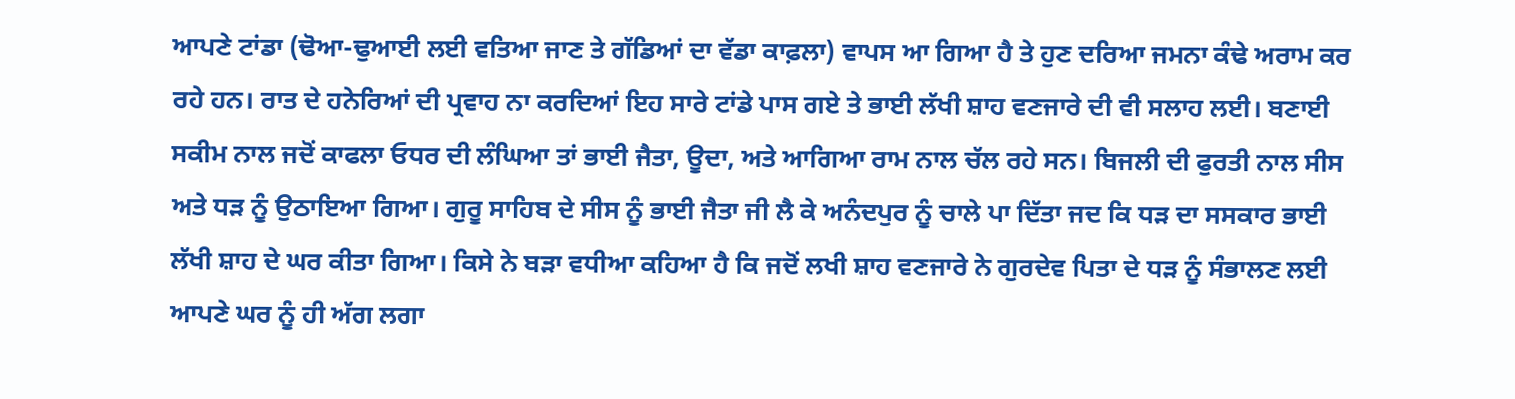ਆਪਣੇ ਟਾਂਡਾ (ਢੋਆ-ਢੁਆਈ ਲਈ ਵਤਿਆ ਜਾਣ ਤੇ ਗੱਡਿਆਂ ਦਾ ਵੱਡਾ ਕਾਫ਼ਲਾ) ਵਾਪਸ ਆ ਗਿਆ ਹੈ ਤੇ ਹੁਣ ਦਰਿਆ ਜਮਨਾ ਕੰਢੇ ਅਰਾਮ ਕਰ ਰਹੇ ਹਨ। ਰਾਤ ਦੇ ਹਨੇਰਿਆਂ ਦੀ ਪ੍ਰਵਾਹ ਨਾ ਕਰਦਿਆਂ ਇਹ ਸਾਰੇ ਟਾਂਡੇ ਪਾਸ ਗਏ ਤੇ ਭਾਈ ਲੱਖੀ ਸ਼ਾਹ ਵਣਜਾਰੇ ਦੀ ਵੀ ਸਲਾਹ ਲਈ। ਬਣਾਈ ਸਕੀਮ ਨਾਲ ਜਦੋਂ ਕਾਫਲਾ ਓਧਰ ਦੀ ਲੰਘਿਆ ਤਾਂ ਭਾਈ ਜੈਤਾ, ਊਦਾ, ਅਤੇ ਆਗਿਆ ਰਾਮ ਨਾਲ ਚੱਲ ਰਹੇ ਸਨ। ਬਿਜਲੀ ਦੀ ਫੁਰਤੀ ਨਾਲ ਸੀਸ ਅਤੇ ਧੜ ਨੂੰ ਉਠਾਇਆ ਗਿਆ। ਗੁਰੂ ਸਾਹਿਬ ਦੇ ਸੀਸ ਨੂੰ ਭਾਈ ਜੈਤਾ ਜੀ ਲੈ ਕੇ ਅਨੰਦਪੁਰ ਨੂੰ ਚਾਲੇ ਪਾ ਦਿੱਤਾ ਜਦ ਕਿ ਧੜ ਦਾ ਸਸਕਾਰ ਭਾਈ ਲੱਖੀ ਸ਼ਾਹ ਦੇ ਘਰ ਕੀਤਾ ਗਿਆ। ਕਿਸੇ ਨੇ ਬੜਾ ਵਧੀਆ ਕਹਿਆ ਹੈ ਕਿ ਜਦੋਂ ਲਖੀ ਸ਼ਾਹ ਵਣਜਾਰੇ ਨੇ ਗੁਰਦੇਵ ਪਿਤਾ ਦੇ ਧੜ ਨੂੰ ਸੰਭਾਲਣ ਲਈ ਆਪਣੇ ਘਰ ਨੂੰ ਹੀ ਅੱਗ ਲਗਾ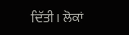ਦਿੱਤੀ। ਲੋਕਾਂ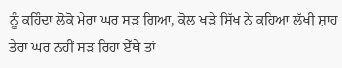ਨੂੰ ਕਹਿੰਦਾ ਲੋਕੋ ਮੇਰਾ ਘਰ ਸੜ ਗਿਆ, ਕੋਲ ਖੜੇ ਸਿੱਖ ਨੇ ਕਹਿਆ ਲੱਖੀ ਸ਼ਾਹ ਤੇਰਾ ਘਰ ਨਹੀਂ ਸੜ ਰਿਹਾ ਏੱਥੇ ਤਾਂ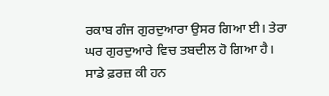ਰਕਾਬ ਗੰਜ ਗੁਰਦੁਆਰਾ ਉਸਰ ਗਿਆ ਈ। ਤੇਰਾ ਘਰ ਗੁਰਦੁਆਰੇ ਵਿਚ ਤਬਦੀਲ ਹੋ ਗਿਆ ਹੈ।
ਸਾਡੇ ਫ਼ਰਜ਼ ਕੀ ਹਨ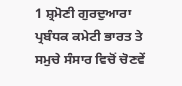1 ਸ਼੍ਰਮੋਣੀ ਗੁਰਦੁਆਰਾ ਪ੍ਰਬੰਧਕ ਕਮੇਟੀ ਭਾਰਤ ਤੇ ਸਮੁਚੇ ਸੰਸਾਰ ਵਿਚੋਂ ਚੋਣਵੇਂ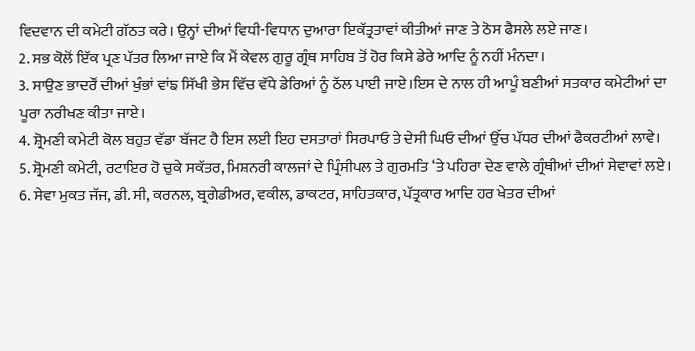ਵਿਦਵਾਨ ਦੀ ਕਮੇਟੀ ਗੱਠਤ ਕਰੇ। ਉਨ੍ਹਾਂ ਦੀਆਂ ਵਿਧੀ-ਵਿਧਾਨ ਦੁਆਰਾ ਇਕੱਤ੍ਰਤਾਵਾਂ ਕੀਤੀਆਂ ਜਾਣ ਤੇ ਠੋਸ ਫੈਸਲੇ ਲਏ ਜਾਣ।
2. ਸਭ ਕੋਲੋਂ ਇੱਕ ਪ੍ਰਣ ਪੱਤਰ ਲਿਆ ਜਾਏ ਕਿ ਮੈਂ ਕੇਵਲ ਗੁਰੂ ਗ੍ਰੰਥ ਸਾਹਿਬ ਤੋਂ ਹੋਰ ਕਿਸੇ ਡੇਰੇ ਆਦਿ ਨੂੰ ਨਹੀਂ ਮੰਨਦਾ।
3. ਸਾਉਣ ਭਾਦਰੌਂ ਦੀਆਂ ਖੁੰਭਾਂ ਵਾਂਙ ਸਿੱਖੀ ਭੇਸ ਵਿੱਚ ਵੱਧੇ ਡੇਰਿਆਂ ਨੂੰ ਠੱਲ ਪਾਈ ਜਾਏ।ਇਸ ਦੇ ਨਾਲ ਹੀ ਆਪੂੰ ਬਣੀਆਂ ਸਤਕਾਰ ਕਮੇਟੀਆਂ ਦਾ ਪੂਰਾ ਨਰੀਖਣ ਕੀਤਾ ਜਾਏ।
4. ਸ਼੍ਰੋਮਣੀ ਕਮੇਟੀ ਕੋਲ ਬਹੁਤ ਵੱਡਾ ਬੱਜਟ ਹੈ ਇਸ ਲਈ ਇਹ ਦਸਤਾਰਾਂ ਸਿਰਪਾਓ ਤੇ ਦੇਸੀ ਘਿਓ ਦੀਆਂ ਉੱਚ ਪੱਧਰ ਦੀਆਂ ਫੈਕਰਟੀਆਂ ਲਾਵੇ।
5. ਸ਼੍ਰੋਮਣੀ ਕਮੇਟੀ, ਰਟਾਇਰ ਹੋ ਚੁਕੇ ਸਕੱਤਰ, ਮਿਸ਼ਨਰੀ ਕਾਲਜਾਂ ਦੇ ਪ੍ਰਿੰਸੀਪਲ ਤੇ ਗੁਰਮਤਿ ‘ਤੇ ਪਹਿਰਾ ਦੇਣ ਵਾਲੇ ਗ੍ਰੰਥੀਆਂ ਦੀਆਂ ਸੇਵਾਵਾਂ ਲਏ।
6. ਸੇਵਾ ਮੁਕਤ ਜੱਜ, ਡੀ. ਸੀ, ਕਰਨਲ, ਬ੍ਰਗੇਡੀਅਰ, ਵਕੀਲ, ਡਾਕਟਰ, ਸਾਹਿਤਕਾਰ, ਪੱਤ੍ਰਕਾਰ ਆਦਿ ਹਰ ਖੇਤਰ ਦੀਆਂ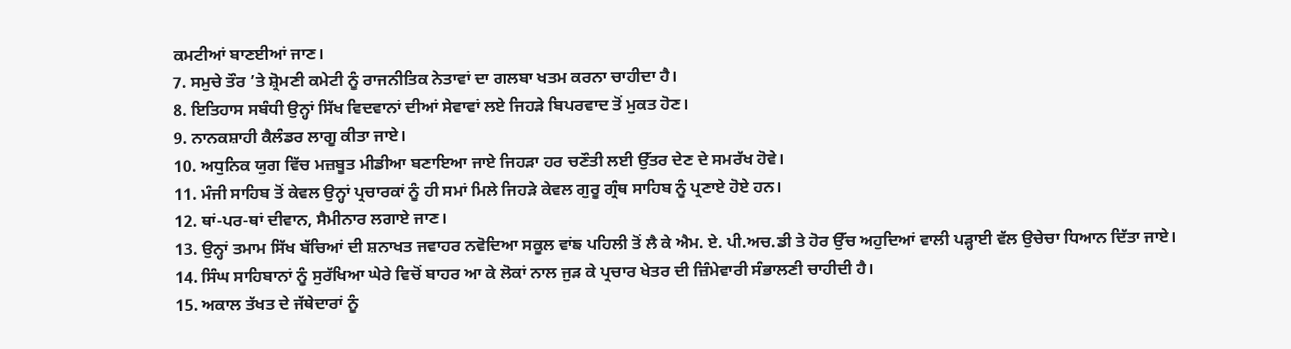ਕਮਟੀਆਂ ਬਾਣਈਆਂ ਜਾਣ।
7. ਸਮੁਚੇ ਤੌਰ ’ਤੇ ਸ਼੍ਰੋਮਣੀ ਕਮੇਟੀ ਨੂੰ ਰਾਜਨੀਤਿਕ ਨੇਤਾਵਾਂ ਦਾ ਗਲਬਾ ਖਤਮ ਕਰਨਾ ਚਾਹੀਦਾ ਹੈ।
8. ਇਤਿਹਾਸ ਸਬੰਧੀ ਉਨ੍ਹਾਂ ਸਿੱਖ ਵਿਦਵਾਨਾਂ ਦੀਆਂ ਸੇਵਾਵਾਂ ਲਏ ਜਿਹੜੇ ਬਿਪਰਵਾਦ ਤੋਂ ਮੁਕਤ ਹੋਣ।
9. ਨਾਨਕਸ਼ਾਹੀ ਕੈਲੰਡਰ ਲਾਗੂ ਕੀਤਾ ਜਾਏ।
10. ਅਧੁਨਿਕ ਯੁਗ ਵਿੱਚ ਮਜ਼ਬੂਤ ਮੀਡੀਆ ਬਣਾਇਆ ਜਾਏ ਜਿਹੜਾ ਹਰ ਚਣੌਤੀ ਲਈ ਉੱਤਰ ਦੇਣ ਦੇ ਸਮਰੱਖ ਹੋਵੇ।
11. ਮੰਜੀ ਸਾਹਿਬ ਤੋਂ ਕੇਵਲ ਉਨ੍ਹਾਂ ਪ੍ਰਚਾਰਕਾਂ ਨੂੰ ਹੀ ਸਮਾਂ ਮਿਲੇ ਜਿਹੜੇ ਕੇਵਲ ਗੁਰੂ ਗ੍ਰੰਥ ਸਾਹਿਬ ਨੂੰ ਪ੍ਰਣਾਏ ਹੋਏ ਹਨ।
12. ਥਾਂ-ਪਰ-ਥਾਂ ਦੀਵਾਨ, ਸੈਮੀਨਾਰ ਲਗਾਏ ਜਾਣ।
13. ਉਨ੍ਹਾਂ ਤਮਾਮ ਸਿੱਖ ਬੱਚਿਆਂ ਦੀ ਸ਼ਨਾਖਤ ਜਵਾਹਰ ਨਵੋਦਿਆ ਸਕੂਲ ਵਾਂਙ ਪਹਿਲੀ ਤੋਂ ਲੈ ਕੇ ਐਮ. ਏ. ਪੀ.ਅਚ.ਡੀ ਤੇ ਹੋਰ ਉੱਚ ਅਹੁਦਿਆਂ ਵਾਲੀ ਪੜ੍ਹਾਈ ਵੱਲ ਉਚੇਚਾ ਧਿਆਨ ਦਿੱਤਾ ਜਾਏ।
14. ਸਿੰਘ ਸਾਹਿਬਾਨਾਂ ਨੂੰ ਸੁਰੱਖਿਆ ਘੇਰੇ ਵਿਚੋਂ ਬਾਹਰ ਆ ਕੇ ਲੋਕਾਂ ਨਾਲ ਜੁੜ ਕੇ ਪ੍ਰਚਾਰ ਖੇਤਰ ਦੀ ਜ਼ਿੰਮੇਵਾਰੀ ਸੰਭਾਲਣੀ ਚਾਹੀਦੀ ਹੈ।
15. ਅਕਾਲ ਤੱਖਤ ਦੇ ਜੱਥੇਦਾਰਾਂ ਨੂੰ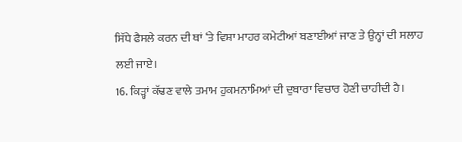ਸਿੱਧੇ ਫੈਸਲੇ ਕਰਨ ਦੀ ਥਾਂ ‘ਤੇ ਵਿਸ਼ਾ ਮਾਹਰ ਕਮੇਟੀਆਂ ਬਣਾਈਆਂ ਜਾਣ ਤੇ ਉਨ੍ਹਾਂ ਦੀ ਸਲਾਹ ਲਈ ਜਾਏ।
16. ਕਿੜ੍ਹਾਂ ਕੱਢਣ ਵਾਲੇ ਤਮਾਮ ਹੁਕਮਨਾਮਿਆਂ ਦੀ ਦੁਬਾਰਾ ਵਿਚਾਰ ਹੋਣੀ ਚਾਹੀਦੀ ਹੈ।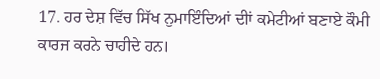17. ਹਰ ਦੇਸ਼ ਵਿੱਚ ਸਿੱਖ ਨੁਮਾਇੰਦਿਆਂ ਦੀਾਂ ਕਮੇਟੀਆਂ ਬਣਾਏ ਕੌਮੀ ਕਾਰਜ ਕਰਨੇ ਚਾਹੀਦੇ ਹਨ।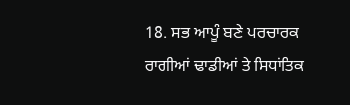18. ਸਭ ਆਪੂੰ ਬਣੇ ਪਰਚਾਰਕ ਰਾਗੀਆਂ ਢਾਡੀਆਂ ਤੇ ਸਿਧਾਂਤਿਕ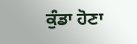ਕੁੰਡਾ ਹੋਣਾ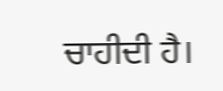ਚਾਹੀਦੀ ਹੈ।